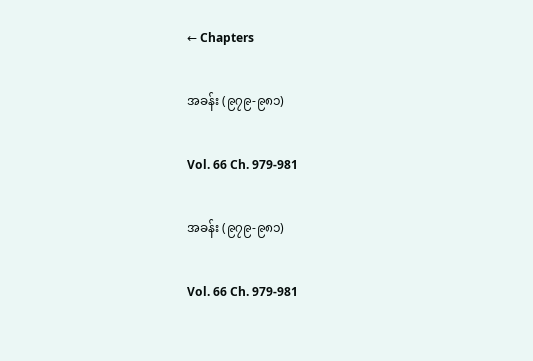← Chapters

အခန်း (၉၇၉-၉၈၁)

Vol. 66 Ch. 979-981

အခန်း (၉၇၉-၉၈၁)

Vol. 66 Ch. 979-981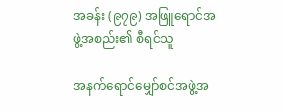အခန်း (၉၇၉) အဖြူရောင်အဖွဲ့အစည်း၏ စီရင်သူ

အနက်ရောင်မျှော်စင်အဖွဲ့အ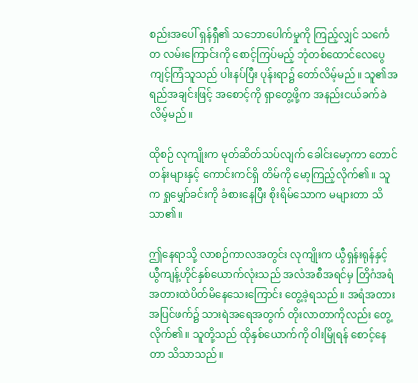စည်းအပေါ် ရှန်ရှီ၏ သဘောပေါက်မှုကို ကြည့်လျှင် သင်္ကေတ လမ်းကြောင်းကို စောင့်ကြပ်မည့် ဘုံတစ်ထောင်လေပွေကျင့်ကြံသူသည် ပါးနပ်ပြီး ပုန်းရာ၌ တော်လိမ့်မည်။ သူ၏အရည်အချင်းဖြင့် အစောင့်ကို ရှာတွေ့ဖို့က အနည်းငယ်ခက်ခဲလိမ့်မည်။

ထိုစဉ် လုကျိုးက မုတ်ဆိတ်သပ်လျက် ခေါင်းမော့ကာ တောင်တန်းများနှင့် ကောင်းကင်ရှိ တိမ်ကို မော့ကြည့်လိုက်၏။ သူက ရှုမျှော်ခင်းကို ခံစားနေပြီး စိုးရိမ်သောက မများတာ သိသာ၏။

ဤနေရာသို့ လာစဉ်ကာလအတွင်း လုကျိုးက ယွီရှန်းရုန်နှင့် ယွီကျန့်ဟိုင်နှစ်ယောက်လုံးသည် အလံအစီအရင်မှ တြိဂံအရံအတားထဲပိတ်မိနေသေးကြောင်း တွေ့ခဲ့ရသည်။ အရံအတားအပြင်ဖက်၌ သားရဲအရေအတွက် တိုးလာတာကိုလည်း တွေ့လိုက်၏။ သူတို့သည် ထိုနှစ်ယောက်ကို ဝါးမြိုရန် စောင့်နေတာ သိသာသည်။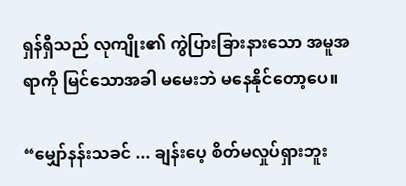ရှန်ရှီသည် လုကျိုး၏ ကွဲပြားခြားနားသော အမူအရာကို မြင်သောအခါ မမေးဘဲ မနေနိုင်တော့ပေ။

“မျှော်နန်းသခင် ... ချန်းပေ့ စိတ်မလှုပ်ရှားဘူး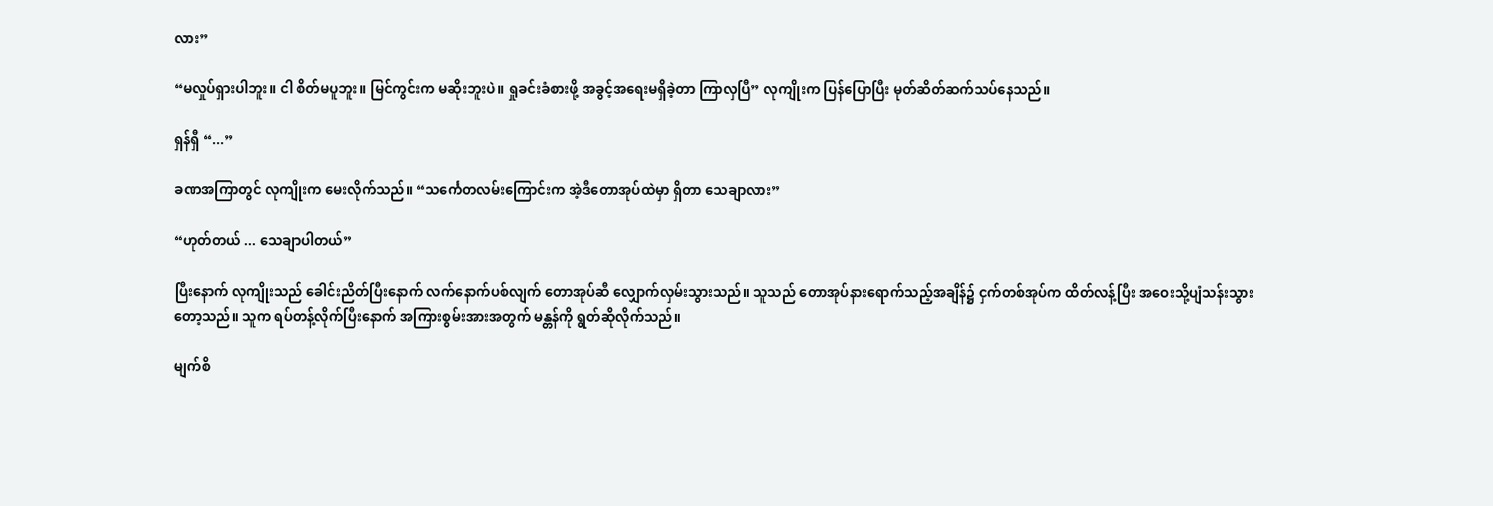လား”

“မလှုပ်ရှားပါဘူး။ ငါ စိတ်မပူဘူး။ မြင်ကွင်းက မဆိုးဘူးပဲ။ ရှုခင်းခံစားဖို့ အခွင့်အရေးမရှိခဲ့တာ ကြာလှပြီ” လုကျိုးက ပြန်ပြောပြီး မုတ်ဆိတ်ဆက်သပ်နေသည်။

ရှန်ရှီ “...”

ခဏအကြာတွင် လုကျိုးက မေးလိုက်သည်။ “သင်္ကေတလမ်းကြောင်းက အဲ့ဒီတောအုပ်ထဲမှာ ရှိတာ သေချာလား”

“ဟုတ်တယ် ... သေချာပါတယ်”

ပြီးနောက် လုကျိုးသည် ခေါင်းညိတ်ပြီးနောက် လက်နောက်ပစ်လျက် တောအုပ်ဆီ လျှောက်လှမ်းသွားသည်။ သူသည် တောအုပ်နားရောက်သည့်အချိန်၌ ငှက်တစ်အုပ်က ထိတ်လန့်ပြီး အဝေးသို့ပျံသန်းသွားတော့သည်။ သူက ရပ်တန့်လိုက်ပြီးနောက် အကြားစွမ်းအားအတွက် မန္တန်ကို ရွတ်ဆိုလိုက်သည်။

မျက်စိ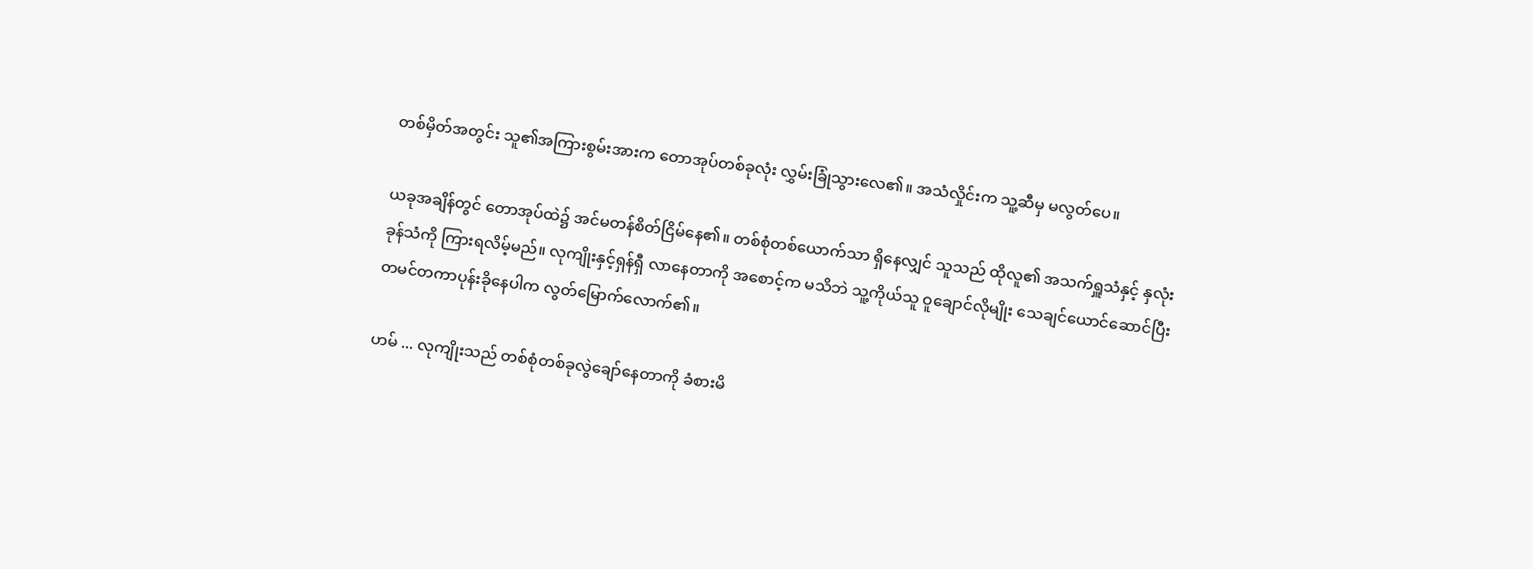တစ်မှိတ်အတွင်း သူ၏အကြားစွမ်းအားက တောအုပ်တစ်ခုလုံး လွှမ်းခြုံသွားလေ၏။ အသံလှိုင်းက သူ့ဆီမှ မလွတ်ပေ။

ယခုအချိန်တွင် တောအုပ်ထဲ၌ အင်မတန်စိတ်ငြိမ်နေ၏။ တစ်စုံတစ်ယောက်သာ ရှိနေလျှင် သူသည် ထိုလူ၏ အသက်ရှူသံနှင့် နှလုံးခုန်သံကို ကြားရလိမ့်မည်။ လုကျိုးနှင့်ရှန်ရှီ လာနေတာကို အစောင့်က မသိဘဲ သူ့ကိုယ်သူ ဝူချောင်လိုမျိုး သေချင်ယောင်ဆောင်ပြီး တမင်တကာပုန်းခိုနေပါက လွတ်မြောက်လောက်၏။

ဟမ် ... လုကျိုးသည် တစ်စုံတစ်ခုလွဲချော်နေတာကို ခံစားမိ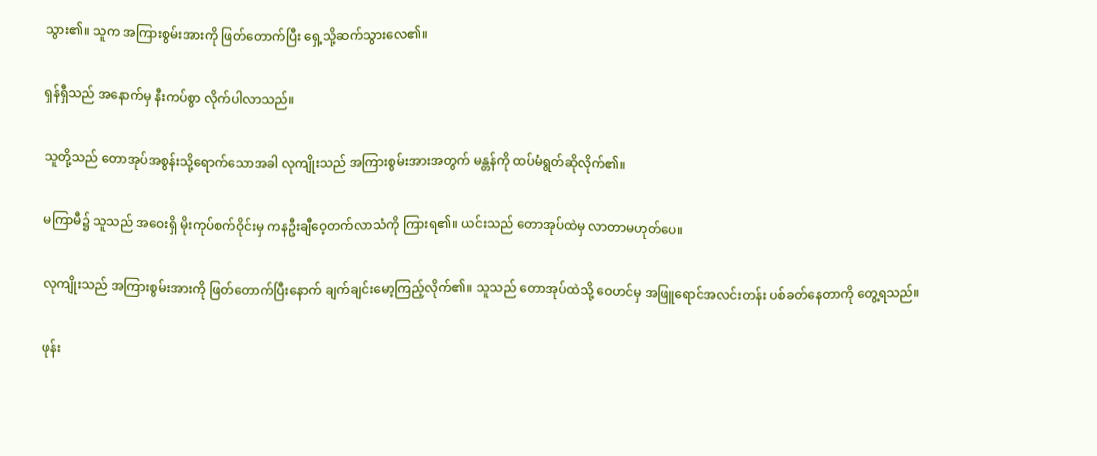သွား၏။ သူက အကြားစွမ်းအားကို ဖြတ်တောက်ပြီး ရှေ့သို့ဆက်သွားလေ၏။

ရှန်ရှီသည် အနောက်မှ နီးကပ်စွာ လိုက်ပါလာသည်။

သူတို့သည် တောအုပ်အစွန်းသို့ရောက်သောအခါ လုကျိုးသည် အကြားစွမ်းအားအတွက် မန္တန်ကို ထပ်မံရွတ်ဆိုလိုက်၏။

မကြာမီ၌ သူသည် အဝေးရှိ မိုးကုပ်စက်ဝိုင်းမှ ကနဦးချီဝေ့တက်လာသံကို ကြားရ၏။ ယင်းသည် တောအုပ်ထဲမှ လာတာမဟုတ်ပေ။

လုကျိုးသည် အကြားစွမ်းအားကို ဖြတ်တောက်ပြီးနောက် ချက်ချင်းမော့ကြည့်လိုက်၏။ သူသည် တောအုပ်ထဲသို့ ဝေဟင်မှ အဖြူရောင်အလင်းတန်း ပစ်ခတ်နေတာကို တွေ့ရသည်။

ဖုန်း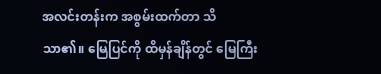အလင်းတန်းက အစွမ်းထက်တာ သိသာ၏။ မြေပြင်ကို ထိမှန်ချိန်တွင် မြေကြီး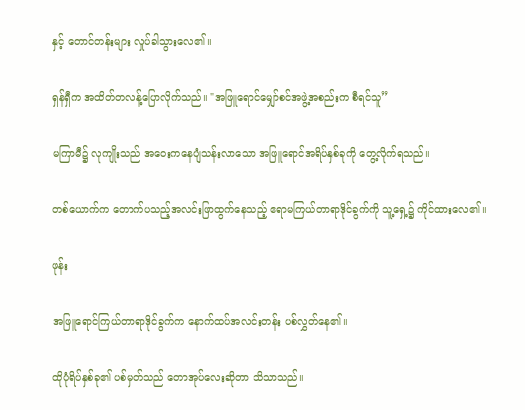နှင့် တောင်တန်းများ လှုပ်ခါသွားလေ၏။

ရှန်ရှီက အထိတ်တလန့်ပြောလိုက်သည်။ "အဖြူရောင်မျှော်စင်အဖွဲ့အစည်းက စီရင်သူ”

မကြာမီ၌ လုကျိုးသည် အဝေးကနေပျံသန်းလာသော အဖြူရောင်အရိပ်နှစ်ခုကို တွေ့လိုက်ရသည်။

တစ်ယောက်က တောက်ပသည့်အလင်းဖြာထွက်နေသည့် ဧရာမကြယ်တာရာဒိုင်ခွက်ကို သူ့ရှေ့၌ ကိုင်ထားလေ၏။

ဖုန်း

အဖြူရောင်ကြယ်တာရာဒိုင်ခွက်က နောက်ထပ်အလင်းတန်း ပစ်လွှတ်နေ၏။

ထိုပုံရိပ်နှစ်ခု၏ ပစ်မှတ်သည် တောအုပ်လေးဆိုတာ သိသာသည်။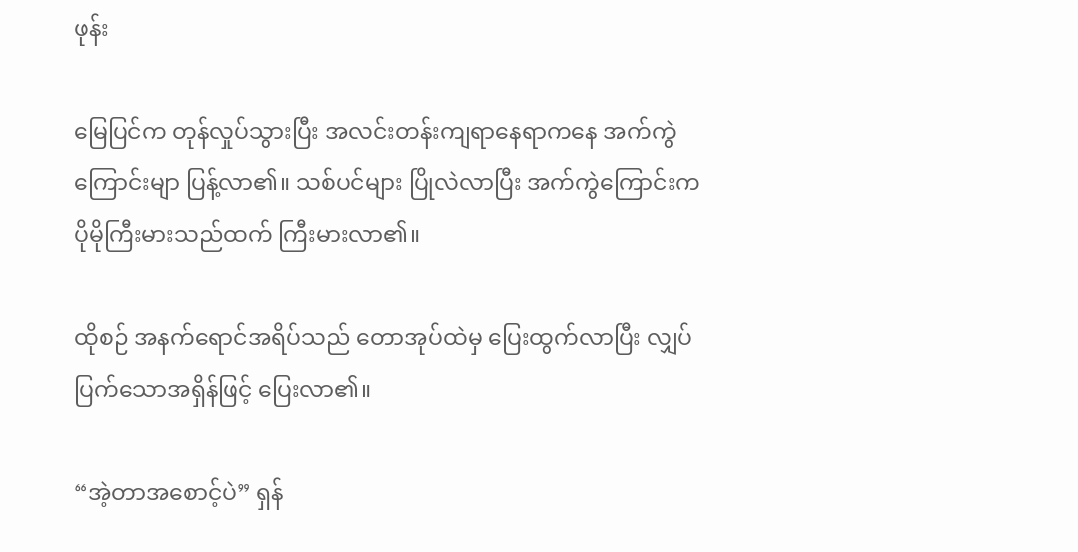ဖုန်း

မြေပြင်က တုန်လှုပ်သွားပြီး အလင်းတန်းကျရာနေရာကနေ အက်ကွဲကြောင်းမျာ ပြန့်လာ၏။ သစ်ပင်များ ပြိုလဲလာပြီး အက်ကွဲကြောင်းက ပိုမိုကြီးမားသည်ထက် ကြီးမားလာ၏။

ထိုစဉ် အနက်ရောင်အရိပ်သည် တောအုပ်ထဲမှ ပြေးထွက်လာပြီး လျှပ်ပြက်သောအရှိန်ဖြင့် ပြေးလာ၏။

“အဲ့တာအစောင့်ပဲ” ရှန်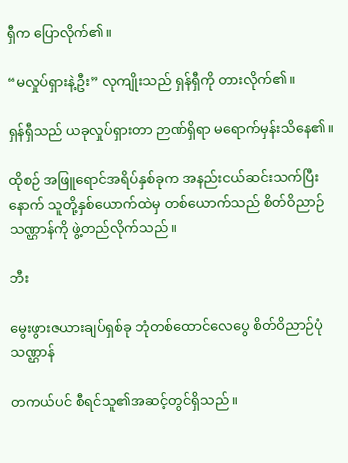ရှီက ပြောလိုက်၏။

“မလှုပ်ရှားနဲ့ဦး” လုကျိုးသည် ရှန်ရှီကို တားလိုက်၏။

ရှန်ရှီသည် ယခုလှုပ်ရှားတာ ဉာဏ်ရှိရာ မရောက်မှန်းသိနေ၏။

ထိုစဉ် အဖြူရောင်အရိပ်နှစ်ခုက အနည်းငယ်ဆင်းသက်ပြီးနောက် သူတို့နှစ်ယောက်ထဲမှ တစ်ယောက်သည် စိတ်ဝိညာဉ်သဏ္ဌာန်ကို ဖွဲ့တည်လိုက်သည်။

ဘီး

မွေးဖွားဇယားချပ်ရှစ်ခု ဘုံတစ်ထောင်လေပွေ စိတ်ဝိညာဉ်ပုံသဏ္ဌာန်

တကယ်ပင် စီရင်သူ၏အဆင့်တွင်ရှိသည်။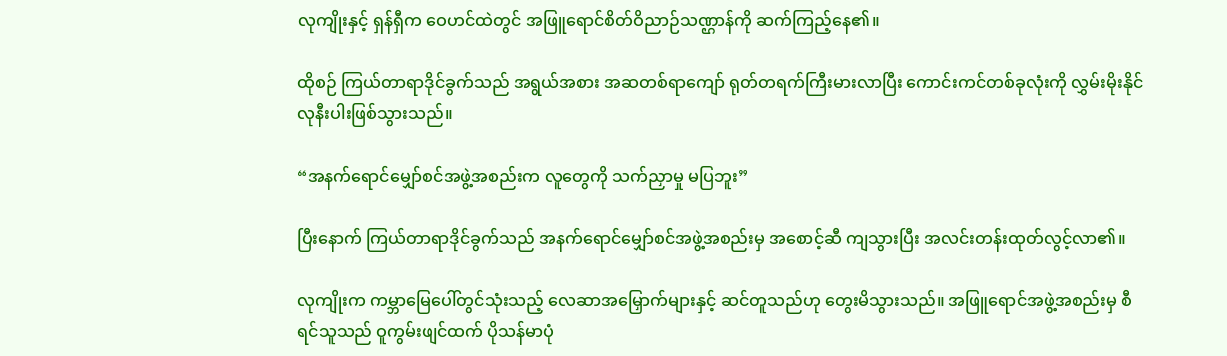လုကျိုးနှင့် ရှန်ရှီက ဝေဟင်ထဲတွင် အဖြူရောင်စိတ်ဝိညာဉ်သဏ္ဌာန်ကို ဆက်ကြည့်နေ၏။

ထိုစဉ် ကြယ်တာရာဒိုင်ခွက်သည် အရွယ်အစား အဆတစ်ရာကျော် ရုတ်တရက်ကြီးမားလာပြီး ကောင်းကင်တစ်ခုလုံးကို လွှမ်းမိုးနိုင်လုနီးပါးဖြစ်သွားသည်။

“အနက်ရောင်မျှော်စင်အဖွဲ့အစည်းက လူတွေကို သက်ညှာမှု မပြဘူး”

ပြီးနောက် ကြယ်တာရာဒိုင်ခွက်သည် အနက်ရောင်မျှော်စင်အဖွဲ့အစည်းမှ အစောင့်ဆီ ကျသွားပြီး အလင်းတန်းထုတ်လွင့်လာ၏။

လုကျိုးက ကမ္ဘာမြေပေါ်တွင်သုံးသည့် လေဆာအမြှောက်များနှင့် ဆင်တူသည်ဟု တွေးမိသွားသည်။ အဖြူရောင်အဖွဲ့အစည်းမှ စီရင်သူသည် ဝူကွမ်းဖျင်ထက် ပိုသန်မာပုံ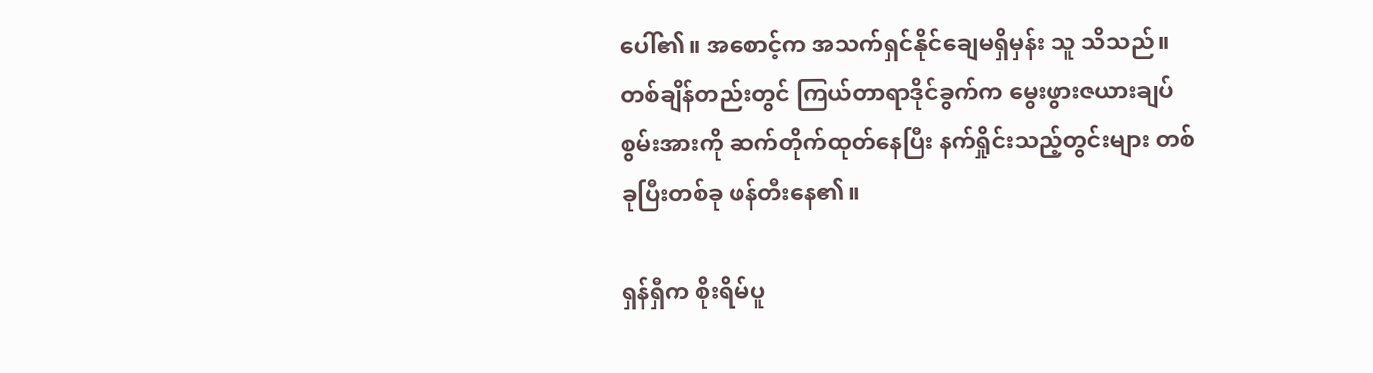ပေါ်၏။ အစောင့်က အသက်ရှင်နိုင်ချေမရှိမှန်း သူ သိသည်။ တစ်ချိန်တည်းတွင် ကြယ်တာရာဒိုင်ခွက်က မွေးဖွားဇယားချပ်စွမ်းအားကို ဆက်တိုက်ထုတ်နေပြီး နက်ရှိုင်းသည့်တွင်းများ တစ်ခုပြီးတစ်ခု ဖန်တီးနေ၏။

ရှန်ရှီက စိုးရိမ်ပူ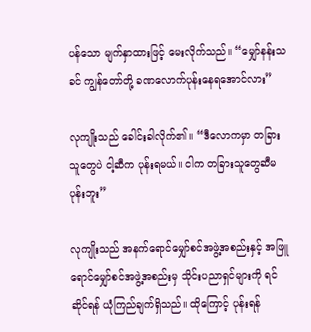ပန်သော မျက်နှာထားဖြင့် မေးလိုက်သည်။ “မျှော်နန်းသခင် ကျွန်တော်တို့ ခဏလောက်ပုန်းနေရအောင်လား”

လုကျိုးသည် ခေါင်းခါလိုက်၏။ “ဒီလောကမှာ တခြားသူတွေပဲ ငါ့ဆီက ပုန်းရမယ်။ ငါက တခြားသူတွေဆီမပုန်းဘူး”

လုကျိုးသည် အနက်ရောင်မျှော်စင်အဖွဲ့အစည်းနှင့် အဖြူရောင်မျှော်စင်အဖွဲ့အစည်းမှ သိုင်းပညာရှင်များကို ရင်ဆိုင်ရန် ယုံကြည်ချက်ရှိသည်။ ထိုကြောင့် ပုန်းရန်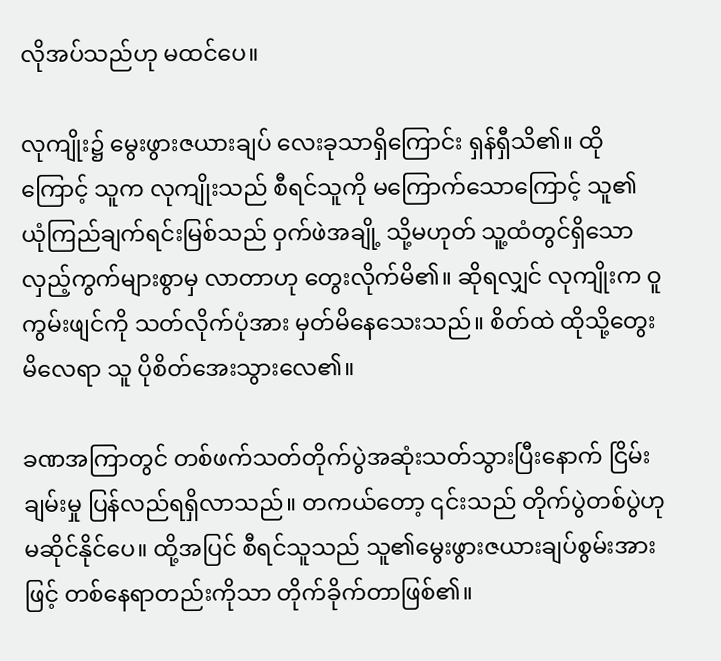လိုအပ်သည်ဟု မထင်ပေ။

လုကျိုး၌ မွေးဖွားဇယားချပ် လေးခုသာရှိကြောင်း ရှန်ရှီသိ၏။ ထိုကြောင့် သူက လုကျိုးသည် စီရင်သူကို မကြောက်သောကြောင့် သူ၏ ယုံကြည်ချက်ရင်းမြစ်သည် ဝှက်ဖဲအချို့ သို့မဟုတ် သူ့ထံတွင်ရှိသော လှည့်ကွက်များစွာမှ လာတာဟု တွေးလိုက်မိ၏။ ဆိုရလျှင် လုကျိုးက ဝူကွမ်းဖျင်ကို သတ်လိုက်ပုံအား မှတ်မိနေသေးသည်။ စိတ်ထဲ ထိုသို့တွေးမိလေရာ သူ ပိုစိတ်အေးသွားလေ၏။

ခဏအကြာတွင် တစ်ဖက်သတ်တိုက်ပွဲအဆုံးသတ်သွားပြီးနောက် ငြိမ်းချမ်းမှု ပြန်လည်ရရှိလာသည်။ တကယ်တော့ ၎င်းသည် တိုက်ပွဲတစ်ပွဲဟု မဆိုင်နိုင်ပေ။ ထို့အပြင် စီရင်သူသည် သူ၏မွေးဖွားဇယားချပ်စွမ်းအားဖြင့် တစ်နေရာတည်းကိုသာ တိုက်ခိုက်တာဖြစ်၏။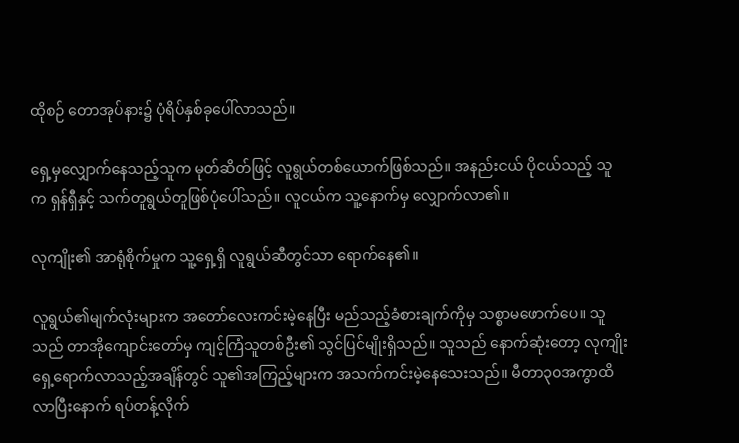ထိုစဉ် တောအုပ်နား၌ ပုံရိပ်နှစ်ခုပေါ်လာသည်။

ရှေ့မှလျှောက်နေသည့်သူက မုတ်ဆိတ်ဖြင့် လူရွယ်တစ်ယောက်ဖြစ်သည်။ အနည်းငယ် ပိုငယ်သည့် သူက ရှန်ရှီနှင့် သက်တူရွယ်တူဖြစ်ပုံပေါ်သည်။ လူငယ်က သူ့နောက်မှ လျှောက်လာ၏။

လုကျိုး၏ အာရုံစိုက်မှုက သူ့ရှေ့ရှိ လူရွယ်ဆီတွင်သာ ရောက်နေ၏။

လူရွယ်၏မျက်လုံးများက အတော်လေးကင်းမဲ့နေပြီး မည်သည့်ခံစားချက်ကိုမှ သစ္စာမဖောက်ပေ။ သူသည် တာအိုကျောင်းတော်မှ ကျင့်ကြံသူတစ်ဦး၏ သွင်ပြင်မျိုးရှိသည်။ သူသည် နောက်ဆုံးတော့ လုကျိုးရှေ့ရောက်လာသည့်အချိန်တွင် သူ၏အကြည့်များက အသက်ကင်းမဲ့နေသေးသည်။ မီတာ၃၀အကွာထိ လာပြီးနောက် ရပ်တန့်လိုက်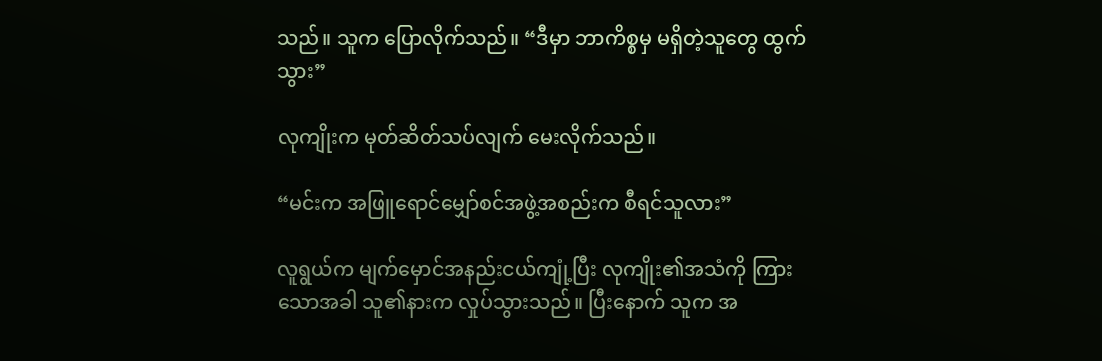သည်။ သူက ပြောလိုက်သည်။ “ဒီမှာ ဘာကိစ္စမှ မရှိတဲ့သူတွေ ထွက်သွား”

လုကျိုးက မုတ်ဆိတ်သပ်လျက် မေးလိုက်သည်။

“မင်းက အဖြူရောင်မျှော်စင်အဖွဲ့အစည်းက စီရင်သူလား”

လူရွယ်က မျက်မှောင်အနည်းငယ်ကျုံ့ပြီး လုကျိုး၏အသံကို ကြားသောအခါ သူ၏နားက လှုပ်သွားသည်။ ပြီးနောက် သူက အ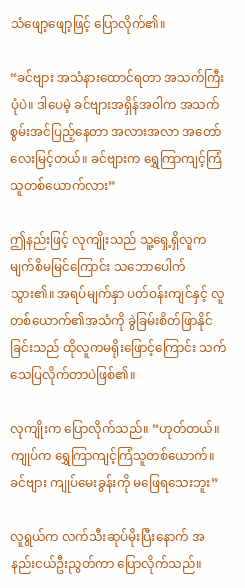သံဖျော့ဖျော့ဖြင့် ပြောလိုက်၏။

“ခင်ဗျား အသံနားထောင်ရတာ အသက်ကြီးပုံပဲ။ ဒါပေမဲ့ ခင်ဗျားအရှိန်အဝါက အသက်စွမ်းအင်ပြည့်နေတာ အလားအလာ အတော်လေးမြင့်တယ်။ ခင်ဗျားက ရွှေကြာကျင့်ကြံသူတစ်ယောက်လား”

ဤနည်းဖြင့် လုကျိုးသည် သူ့ရှေ့ရှိလူက မျက်စိမမြင်ကြောင်း သဘောပေါက်သွား၏။ အရပ်မျက်နှာ ပတ်ဝန်းကျင်နှင့် လူတစ်ယောက်၏အသံကို ခွဲခြမ်းစိတ်ဖြာနိုင်ခြင်းသည် ထိုလူကမရိုးဖြောင့်ကြောင်း သက်သေပြလိုက်တာပဲဖြစ်၏။

လုကျိုးက ပြောလိုက်သည်။ “ဟုတ်တယ်။ ကျုပ်က ရွှေကြာကျင့်ကြံသူတစ်ယောက်။ ခင်ဗျား ကျုပ်မေးခွန်းကို မဖြေရသေးဘူး”

လူရွယ်က လက်သီးဆုပ်မိုးပြီးနောက် အနည်းငယ်ဦးညွတ်ကာ ပြောလိုက်သည်။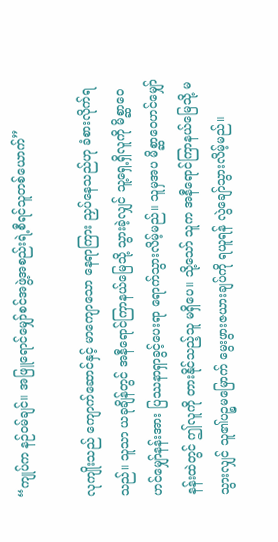“ကျုပ်က နဉ်ဝမ်ချင်။ အဖြူရောင်မျှော်စင်အဖွဲ့အစည်းရဲ့စီရင်သူတစ်ယောက်”

လုကျိုးသည် ကျောက်ဆောင်နှင့် မာကျောသော နေရာကြား ညှပ်နေသည်ဟု ခံစားလိုက်ရသည်။ သူသာ ယခုချိန်တွင် အနီရောင်ကြာနယ်မြေသို့ သွားခဲ့လျှင် သူ့ရှေ့ရှိလူကို မိစ္ဆာဝေဟင်မျှော်နန်းအား ပြဿနာရှာခွင့်ပေးရာ ရောက်သွားလိမ့်မည်။ သူမှအပ မိစ္ဆာဝေဟင်မျှော်နန်းထဲတွင် ဤလူကို တားနိုင်သည့်သူ မရှိပေ။ သို့သော် သူက အနီရောင်ကြာနယ်မြေသို့ မသွားလျှင် သူ၏ပဉ္စမမြောက် မွေးဖွားဇယားချပ်ကို ရယူရန် လွဲချော်သွားလိမ့်မည်။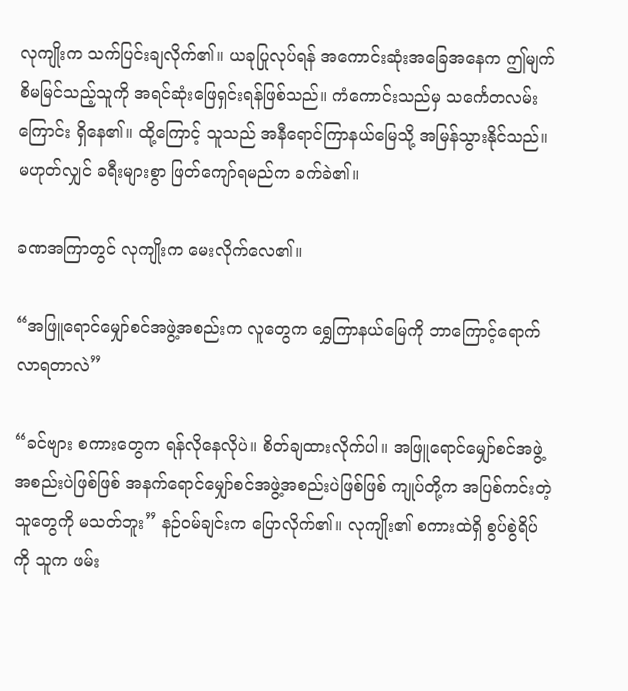လုကျိုးက သက်ပြင်းချလိုက်၏။ ယခုပြုလုပ်ရန် အကောင်းဆုံးအခြေအနေက ဤမျက်စိမမြင်သည့်သူကို အရင်ဆုံးဖြေရှင်းရန်ဖြစ်သည်။ ကံကောင်းသည်မှ သင်္ကေတလမ်းကြောင်း ရှိနေ၏။ ထို့ကြောင့် သူသည် အနီရောင်ကြာနယ်မြေသို့ အမြန်သွားနိုင်သည်။ မဟုတ်လျှင် ခရီးများစွာ ဖြတ်ကျော်ရမည်က ခက်ခဲ၏။

ခဏအကြာတွင် လုကျိုးက မေးလိုက်လေ၏။

“အဖြူရောင်မျှော်စင်အဖွဲ့အစည်းက လူတွေက ရွှေကြာနယ်မြေကို ဘာကြောင့်ရောက်လာရတာလဲ”

“ခင်ဗျား စကားတွေက ရန်လိုနေလိုပဲ။ စိတ်ချထားလိုက်ပါ။ အဖြူရောင်မျှော်စင်အဖွဲ့အစည်းပဲဖြစ်ဖြစ် အနက်ရောင်မျှော်စင်အဖွဲ့အစည်းပဲဖြစ်ဖြစ် ကျုပ်တို့က အပြစ်ကင်းတဲ့သူတွေကို မသတ်ဘူး” နဉ်ဝမ်ချင်းက ပြောလိုက်၏။ လုကျိုး၏ စကားထဲရှိ စွပ်စွဲရိပ်ကို သူက ဖမ်း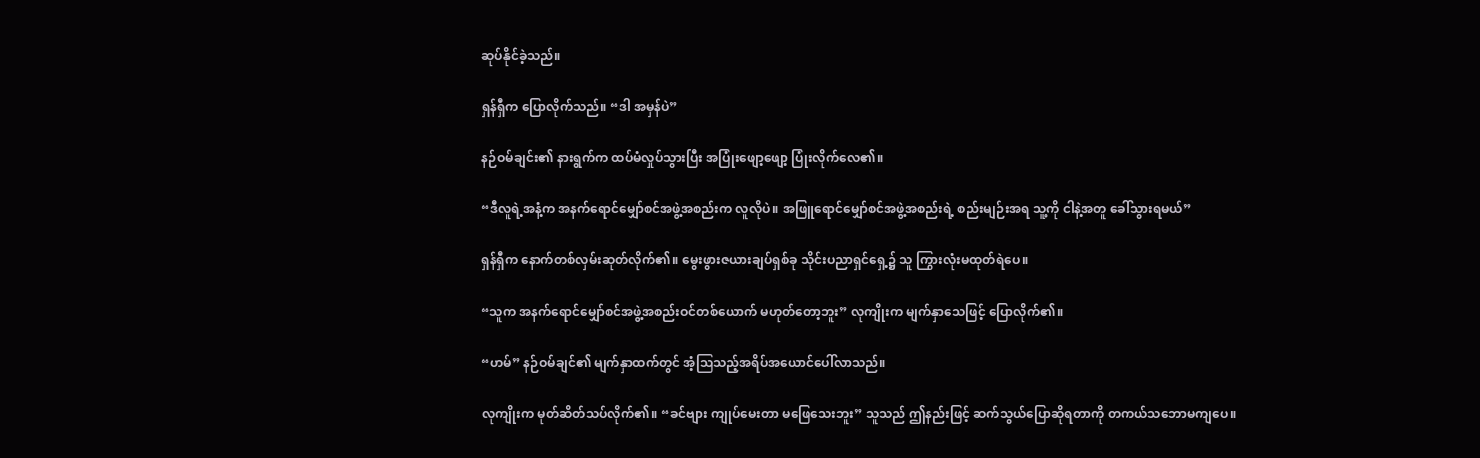ဆုပ်နိုင်ခဲ့သည်။

ရှန်ရှီက ပြောလိုက်သည်။ “ဒါ အမှန်ပဲ”

နဉ်ဝမ်ချင်း၏ နားရွက်က ထပ်မံလှုပ်သွားပြီး အပြုံးဖျော့ဖျော့ ပြုံးလိုက်လေ၏။

“ဒီလူရဲ့အနံ့က အနက်ရောင်မျှော်စင်အဖွဲ့အစည်းက လူလိုပဲ။ အဖြူရောင်မျှော်စင်အဖွဲ့အစည်းရဲ့ စည်းမျဉ်းအရ သူ့ကို ငါနဲ့အတူ ခေါ်သွားရမယ်”

ရှန်ရှီက နောက်တစ်လှမ်းဆုတ်လိုက်၏။ မွေးဖွားဇယားချပ်ရှစ်ခု သိုင်းပညာရှင်ရှေ့၌ သူ ကြွားလုံးမထုတ်ရဲပေ။

“သူက အနက်ရောင်မျှော်စင်အဖွဲ့အစည်းဝင်တစ်ယောက် မဟုတ်တော့ဘူး” လုကျိုးက မျက်နှာသေဖြင့် ပြောလိုက်၏။

“ဟမ်” နဉ်ဝမ်ချင်၏ မျက်နှာထက်တွင် အံ့ဩသည့်အရိပ်အယောင်ပေါ်လာသည်။

လုကျိုးက မုတ်ဆိတ်သပ်လိုက်၏။ “ခင်ဗျား ကျုပ်မေးတာ မဖြေသေးဘူး” သူသည် ဤနည်းဖြင့် ဆက်သွယ်ပြောဆိုရတာကို တကယ်သဘောမကျပေ။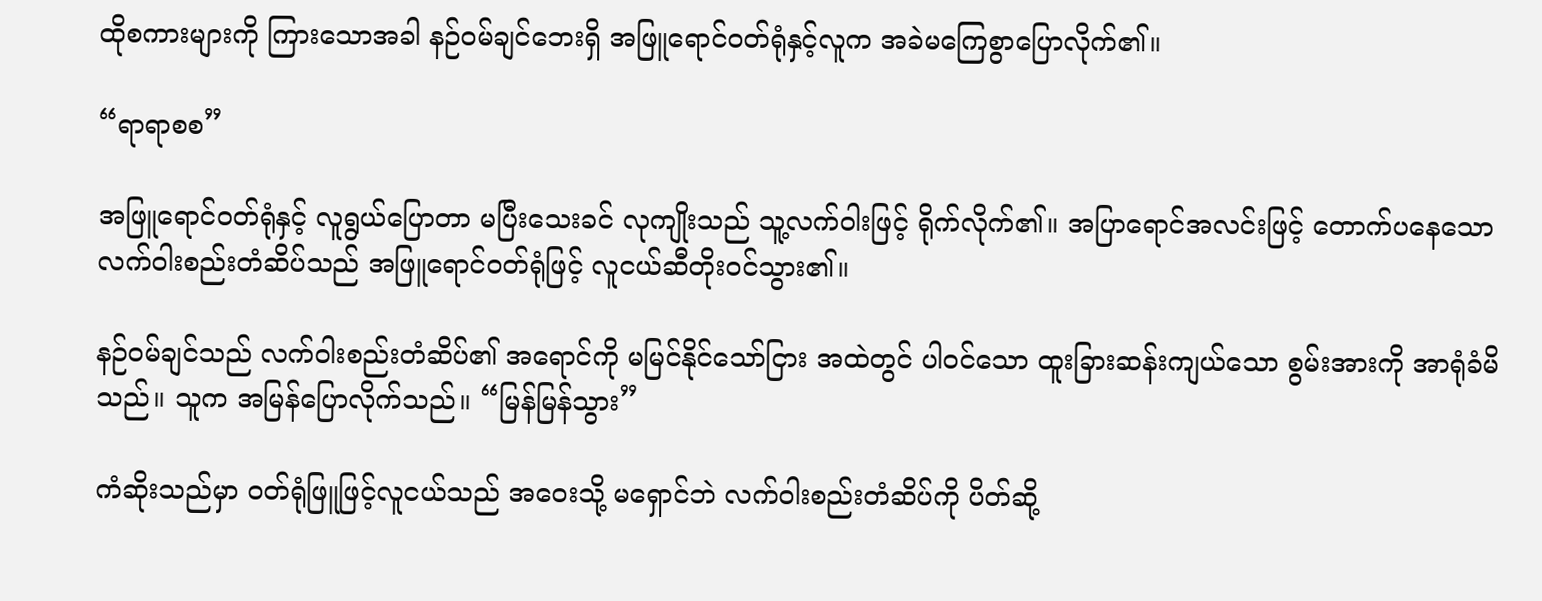ထိုစကားများကို ကြားသောအခါ နဉ်ဝမ်ချင်ဘေးရှိ အဖြူရောင်ဝတ်ရုံနှင့်လူက အခဲမကြေစွာပြောလိုက်၏။

“ရာရာစစ”

အဖြူရောင်ဝတ်ရုံနှင့် လူရွယ်ပြောတာ မပြီးသေးခင် လုကျိုးသည် သူ့လက်ဝါးဖြင့် ရိုက်လိုက်၏။ အပြာရောင်အလင်းဖြင့် တောက်ပနေသော လက်ဝါးစည်းတံဆိပ်သည် အဖြူရောင်ဝတ်ရုံဖြင့် လူငယ်ဆီတိုးဝင်သွား၏။

နဉ်ဝမ်ချင်သည် လက်ဝါးစည်းတံဆိပ်၏ အရောင်ကို မမြင်နိုင်သော်ငြား အထဲတွင် ပါဝင်သော ထူးခြားဆန်းကျယ်သော စွမ်းအားကို အာရုံခံမိသည်။ သူက အမြန်ပြောလိုက်သည်။ “မြန်မြန်သွား”

ကံဆိုးသည်မှာ ဝတ်ရုံဖြူဖြင့်လူငယ်သည် အဝေးသို့ မရှောင်ဘဲ လက်ဝါးစည်းတံဆိပ်ကို ပိတ်ဆို့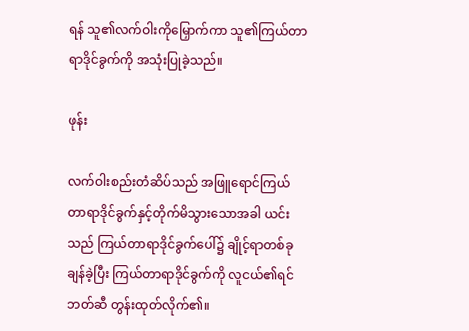ရန် သူ၏လက်ဝါးကိုမြှောက်ကာ သူ၏ကြယ်တာရာဒိုင်ခွက်ကို အသုံးပြုခဲ့သည်။

ဖုန်း

လက်ဝါးစည်းတံဆိပ်သည် အဖြူရောင်ကြယ်တာရာဒိုင်ခွက်နှင့်တိုက်မိသွားသောအခါ ယင်းသည် ကြယ်တာရာဒိုင်ခွက်ပေါ်၌ ချိုင့်ရာတစ်ခုချန်ခဲ့ပြီး ကြယ်တာရာဒိုင်ခွက်ကို လူငယ်၏ရင်ဘတ်ဆီ တွန်းထုတ်လိုက်၏။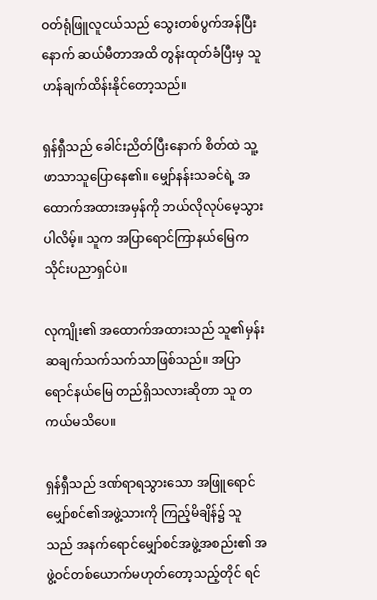ဝတ်ရုံဖြူလူငယ်သည် သွေးတစ်ပွက်အန်ပြီးနောက် ဆယ်မီတာအထိ တွန်းထုတ်ခံပြီးမှ သူ ဟန်ချက်ထိန်းနိုင်တော့သည်။

ရှန်ရှီသည် ခေါင်းညိတ်ပြီးနောက် စိတ်ထဲ သူ့ဖာသာသူပြောနေ၏။ မျှော်နန်းသခင်ရဲ့ အထောက်အထားအမှန်ကို ဘယ်လိုလုပ်မေ့သွားပါလိမ့်။ သူက အပြာရောင်ကြာနယ်မြေက သိုင်းပညာရှင်ပဲ။

လုကျိုး၏ အထောက်အထားသည် သူ၏မှန်းဆချက်သက်သက်သာဖြစ်သည်။ အပြာရောင်နယ်မြေ တည်ရှိသလားဆိုတာ သူ တကယ်မသိပေ။

ရှန်ရှီသည် ဒဏ်ရာရသွားသော အဖြူရောင်မျှော်စင်၏အဖွဲ့သားကို ကြည့်မိချိန်၌ သူသည် အနက်ရောင်မျှော်စင်အဖွဲ့အစည်း၏ အဖွဲ့ဝင်တစ်ယောက်မဟုတ်တော့သည့်တိုင် ရင်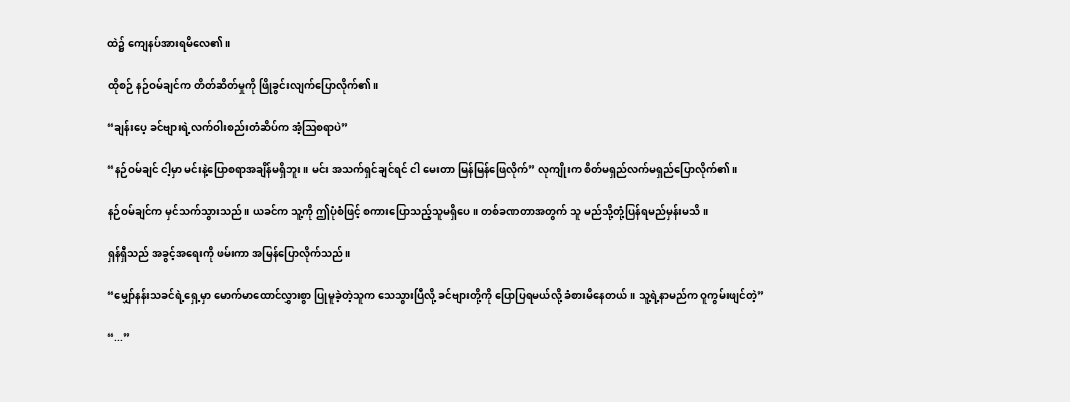ထဲ၌ ကျေနပ်အားရမိလေ၏။

ထိုစဉ် နဉ်ဝမ်ချင်က တိတ်ဆိတ်မှုကို ဖြိုခွင်းလျက်ပြောလိုက်၏။

“ချန်းပေ့ ခင်ဗျားရဲ့လက်ဝါးစည်းတံဆိပ်က အံ့ဩစရာပဲ”

“နဉ်ဝမ်ချင် ငါ့မှာ မင်းနဲ့ပြောစရာအချိန်မရှိဘူး။ မင်း အသက်ရှင်ချင်ရင် ငါ မေးတာ မြန်မြန်ဖြေလိုက်” လုကျိုးက စိတ်မရှည်လက်မရှည်ပြောလိုက်၏။

နဉ်ဝမ်ချင်က မှင်သက်သွားသည်။ ယခင်က သူ့ကို ဤပုံစံဖြင့် စကားပြောသည့်သူမရှိပေ။ တစ်ခဏတာအတွက် သူ မည်သို့တုံ့ပြန်ရမည်မှန်းမသိ။

ရှန်ရှီသည် အခွင့်အရေးကို ဖမ်းကာ အမြန်ပြောလိုက်သည်။

“မျှော်နန်းသခင်ရဲ့ရှေ့မှာ မောက်မာထောင်လွှားစွာ ပြုမူခဲ့တဲ့သူက သေသွားပြီလို့ ခင်ဗျားတို့ကို ပြောပြရမယ်လို့ ခံစားမိနေတယ်။ သူ့ရဲ့နာမည်က ဝူကွမ်းဖျင်တဲ့”

“...”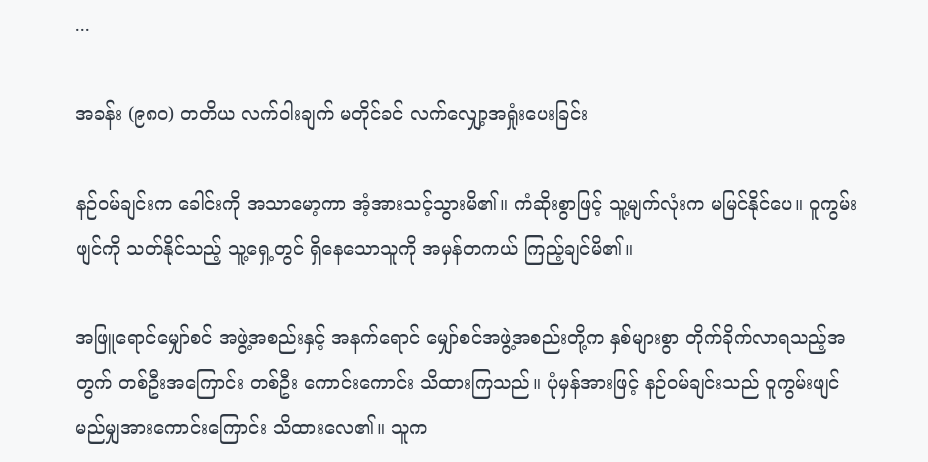...

အခန်း (၉၈၀) တတိယ လက်ဝါးချက် မတိုင်ခင် လက်လျှော့အရှုံးပေးခြင်း

နဉ်ဝမ်ချင်းက ခေါင်းကို အသာမော့ကာ အံ့အားသင့်သွားမိ၏။ ကံဆိုးစွာဖြင့် သူ့မျက်လုံးက မမြင်နိုင်ပေ။ ဝူကွမ်းဖျင်ကို သတ်နိုင်သည့် သူ့ရှေ့တွင် ရှိနေသောသူကို အမှန်တကယ် ကြည့်ချင်မိ၏။

အဖြူရောင်မျှော်စင် အဖွဲ့အစည်းနှင့် အနက်ရောင် မျှော်စင်အဖွဲ့အစည်းတို့က နှစ်များစွာ တိုက်ခိုက်လာရသည့်အတွက် တစ်ဦးအကြောင်း တစ်ဦး ကောင်းကောင်း သိထားကြသည်။ ပုံမှန်အားဖြင့် နဉ်ဝမ်ချင်းသည် ဝူကွမ်းဖျင် မည်မျှအားကောင်းကြောင်း သိထားလေ၏။ သူက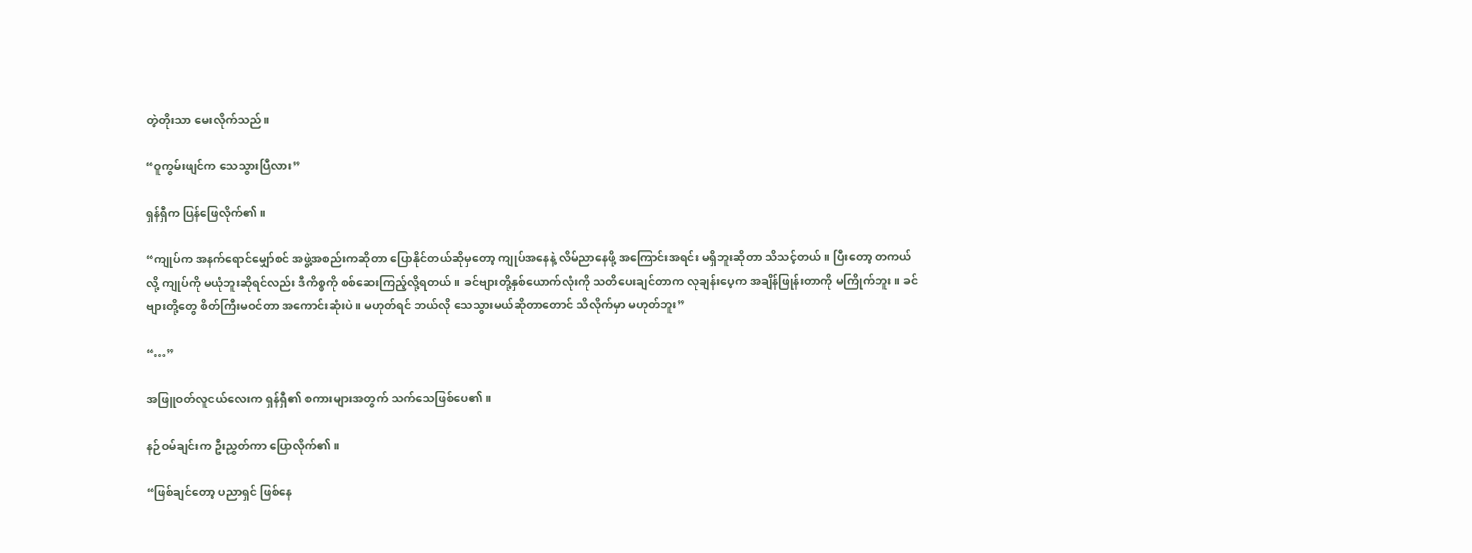တဲ့တိုးသာ မေးလိုက်သည်။

“ဝူကွမ်းဖျင်က သေသွားပြီလား”

ရှန်ရှီက ပြန်ဖြေလိုက်၏။

“ကျုပ်က အနက်ရောင်မျှော်စင် အဖွဲ့အစည်းကဆိုတာ ပြောနိုင်တယ်ဆိုမှတော့ ကျုပ်အနေနဲ့ လိမ်ညာနေဖို့ အကြောင်းအရင်း မရှိဘူးဆိုတာ သိသင့်တယ်။ ပြီးတော့ တကယ်လို့ ကျုပ်ကို မယုံဘူးဆိုရင်လည်း ဒီကိစ္စကို စစ်ဆေးကြည့်လို့ရတယ်။ ခင်ဗျားတို့နှစ်ယောက်လုံးကို သတိပေးချင်တာက လုချန်းပေ့က အချိန်ဖြုန်းတာကို မကြိုက်ဘူး။ ခင်ဗျားတို့တွေ စိတ်ကြီးမဝင်တာ အကောင်းဆုံးပဲ။ မဟုတ်ရင် ဘယ်လို သေသွားမယ်ဆိုတာတောင် သိလိုက်မှာ မဟုတ်ဘူး”

“…”

အဖြူဝတ်လူငယ်လေးက ရှန်ရှီ၏ စကားများအတွက် သက်သေဖြစ်ပေ၏။

နဉ်ဝမ်ချင်းက ဦးညွှတ်ကာ ပြောလိုက်၏။

“ဖြစ်ချင်တော့ ပညာရှင် ဖြစ်နေ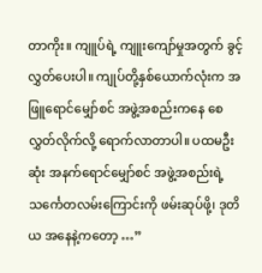တာကိုး။ ကျူပ်ရဲ့ ကျူးကျော်မှုအတွက် ခွင့်လွှတ်ပေးပါ။ ကျုပ်တို့နှစ်ယောက်လုံးက အဖြူရောင်မျှော်စင် အဖွဲ့အစည်းကနေ စေလွှတ်လိုက်လို့ ရောက်လာတာပါ။ ပထမဦးဆုံး အနက်ရောင်မျှော်စင် အဖွဲ့အစည်းရဲ့ သင်္ကေတလမ်းကြောင်းကို ဖမ်းဆုပ်ဖို့၊ ဒုတိယ အနေနဲ့ကတော့ …”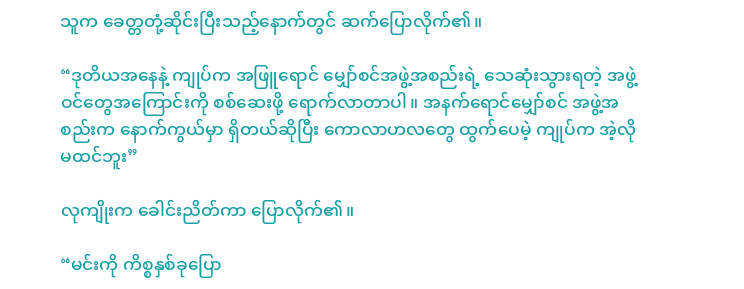သူက ခေတ္တတုံ့ဆိုင်းပြီးသည့်နောက်တွင် ဆက်ပြောလိုက်၏။

“ဒုတိယအနေနဲ့ ကျုပ်က အဖြူရောင် မျှော်စင်အဖွဲ့အစည်းရဲ့ သေဆုံးသွားရတဲ့ အဖွဲ့ဝင်တွေအကြောင်းကို စစ်ဆေးဖို့ ရောက်လာတာပါ။ အနက်ရောင်မျှော်စင် အဖွဲ့အစည်းက နောက်ကွယ်မှာ ရှိတယ်ဆိုပြီး ကောလာဟလတွေ ထွက်ပေမဲ့ ကျုပ်က အဲ့လိုမထင်ဘူး”

လုကျိုးက ခေါင်းညိတ်ကာ ပြောလိုက်၏။

“မင်းကို ကိစ္စနှစ်ခုပြော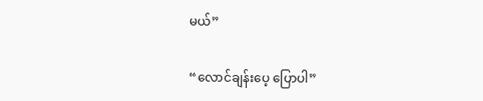မယ်”

“လောင်ချန်းပေ့ ပြောပါ”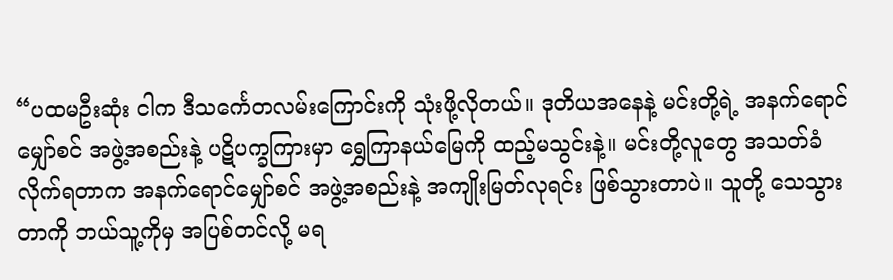“ပထမဦးဆုံး ငါက ဒီသင်္ကေတလမ်းကြောင်းကို သုံးဖို့လိုတယ်။ ဒုတိယအနေနဲ့ မင်းတို့ရဲ့ အနက်ရောင်မျှော်စင် အဖွဲ့အစည်းနဲ့ ပဋိပက္ခကြားမှာ ရွှေကြာနယ်မြေကို ထည့်မသွင်းနဲ့။ မင်းတို့လူတွေ အသတ်ခံလိုက်ရတာက အနက်ရောင်မျှော်စင် အဖွဲ့အစည်းနဲ့ အကျိုးမြတ်လုရင်း ဖြစ်သွားတာပဲ။ သူတို့ သေသွားတာကို ဘယ်သူ့ကိုမှ အပြစ်တင်လို့ မရ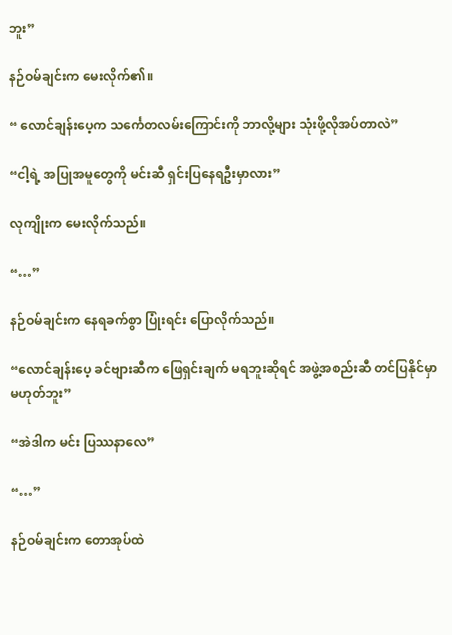ဘူး”

နဉ်ဝမ်ချင်းက မေးလိုက်၏။

“ လောင်ချန်းပေ့က သင်္ကေတလမ်းကြောင်းကို ဘာလို့များ သုံးဖို့လိုအပ်တာလဲ”

“ငါ့ရဲ့ အပြုအမူတွေကို မင်းဆီ ရှင်းပြနေရဦးမှာလား”

လုကျိုးက မေးလိုက်သည်။

“…”

နဉ်ဝမ်ချင်းက နေရခက်စွာ ပြုံးရင်း ပြောလိုက်သည်။

“လောင်ချန်းပေ့ ခင်ဗျားဆီက ဖြေရှင်းချက် မရဘူးဆိုရင် အဖွဲ့အစည်းဆီ တင်ပြနိုင်မှာ မဟုတ်ဘူး”

“အဲဒါက မင်း ပြဿနာလေ”

“…”

နဉ်ဝမ်ချင်းက တောအုပ်ထဲ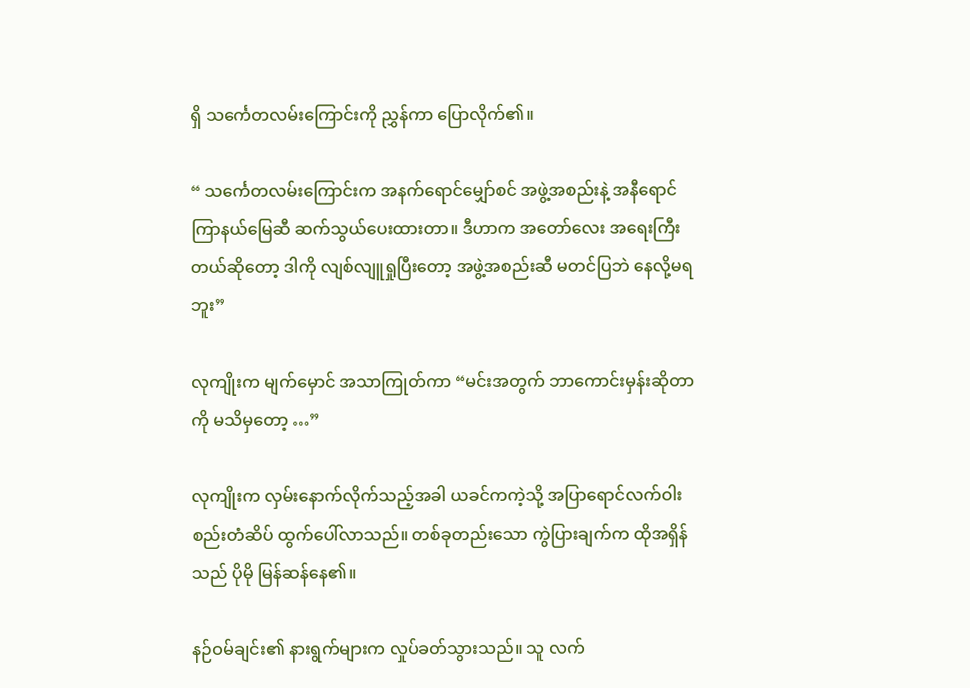ရှိ သင်္ကေတလမ်းကြောင်းကို ညွှန်ကာ ပြောလိုက်၏။

“ သင်္ကေတလမ်းကြောင်းက အနက်ရောင်မျှော်စင် အဖွဲ့အစည်းနဲ့ အနီရောင် ကြာနယ်မြေဆီ ဆက်သွယ်ပေးထားတာ။ ဒီဟာက အတော်လေး အရေးကြီးတယ်ဆိုတော့ ဒါကို လျစ်လျူရှုပြီးတော့ အဖွဲ့အစည်းဆီ မတင်ပြဘဲ နေလို့မရဘူး”

လုကျိုးက မျက်မှောင် အသာကြုတ်ကာ “မင်းအတွက် ဘာကောင်းမှန်းဆိုတာကို မသိမှတော့ …”

လုကျိုးက လှမ်းနောက်လိုက်သည့်အခါ ယခင်ကကဲ့သို့ အပြာရောင်လက်ဝါးစည်းတံဆိပ် ထွက်ပေါ်လာသည်။ တစ်ခုတည်းသော ကွဲပြားချက်က ထိုအရှိန်သည် ပိုမို မြန်ဆန်နေ၏။

နဉ်ဝမ်ချင်း၏ နားရွက်များက လှုပ်ခတ်သွားသည်။ သူ လက်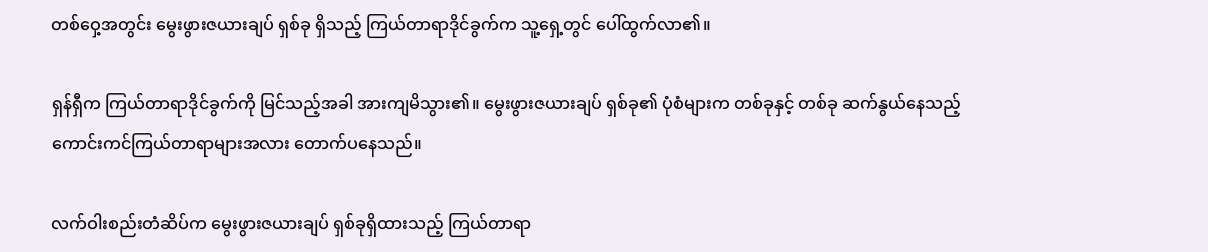တစ်ဝှေ့အတွင်း မွေးဖွားဇယားချပ် ရှစ်ခု ရှိသည့် ကြယ်တာရာဒိုင်ခွက်က သူ့ရှေ့တွင် ပေါ်ထွက်လာ၏။

ရှန်ရှီက ကြယ်တာရာဒိုင်ခွက်ကို မြင်သည့်အခါ အားကျမိသွား၏။ မွေးဖွားဇယားချပ် ရှစ်ခု၏ ပုံစံများက တစ်ခုနှင့် တစ်ခု ဆက်နွယ်နေသည့် ကောင်းကင်ကြယ်တာရာများအလား တောက်ပနေသည်။

လက်ဝါးစည်းတံဆိပ်က မွေးဖွားဇယားချပ် ရှစ်ခုရှိထားသည့် ကြယ်တာရာ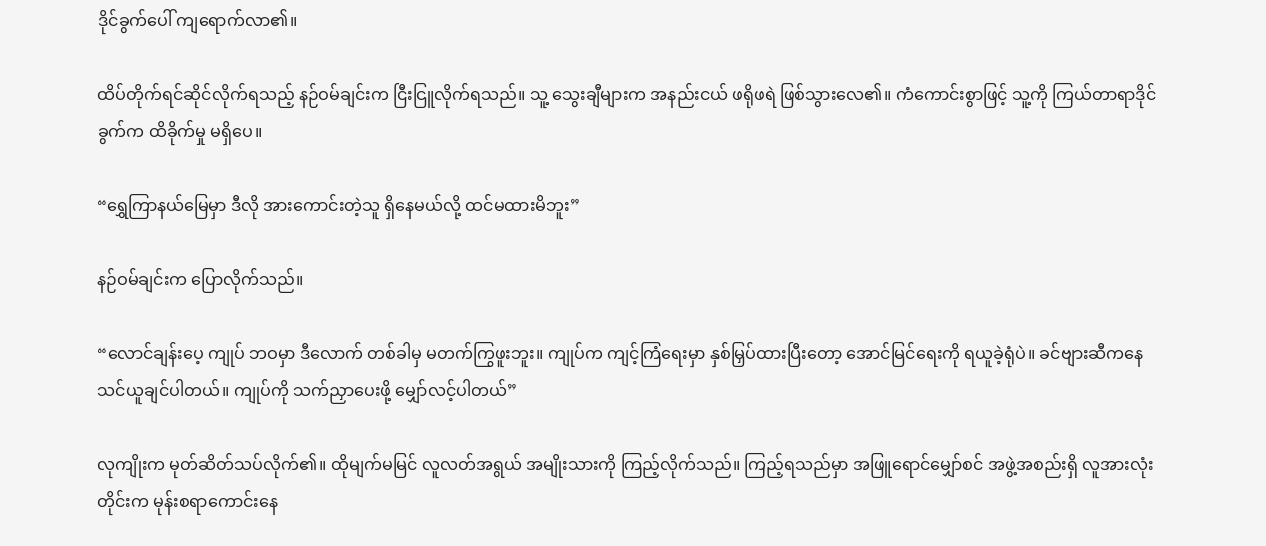ဒိုင်ခွက်ပေါ် ကျရောက်လာ၏။

ထိပ်တိုက်ရင်ဆိုင်လိုက်ရသည့် နဉ်ဝမ်ချင်းက ငြီးငြူလိုက်ရသည်။ သူ့ သွေးချီများက အနည်းငယ် ဖရိုဖရဲ ဖြစ်သွားလေ၏။ ကံကောင်းစွာဖြင့် သူ့ကို ကြယ်တာရာဒိုင်ခွက်က ထိခိုက်မှု မရှိပေ။

“ရွှေကြာနယ်မြေမှာ ဒီလို အားကောင်းတဲ့သူ ရှိနေမယ်လို့ ထင်မထားမိဘူး”

နဉ်ဝမ်ချင်းက ပြောလိုက်သည်။

“လောင်ချန်းပေ့ ကျုပ် ဘဝမှာ ဒီလောက် တစ်ခါမှ မတက်ကြွဖူးဘူး။ ကျုပ်က ကျင့်ကြံရေးမှာ နှစ်မြှပ်ထားပြီးတော့ အောင်မြင်ရေးကို ရယူခဲ့ရုံပဲ။ ခင်ဗျားဆီကနေ သင်ယူချင်ပါတယ်။ ကျုပ်ကို သက်ညှာပေးဖို့ မျှော်လင့်ပါတယ်”

လုကျိုးက မုတ်ဆိတ်သပ်လိုက်၏။ ထိုမျက်မမြင် လူလတ်အရွယ် အမျိုးသားကို ကြည့်လိုက်သည်။ ကြည့်ရသည်မှာ အဖြူရောင်မျှော်စင် အဖွဲ့အစည်းရှိ လူအားလုံးတိုင်းက မုန်းစရာကောင်းနေ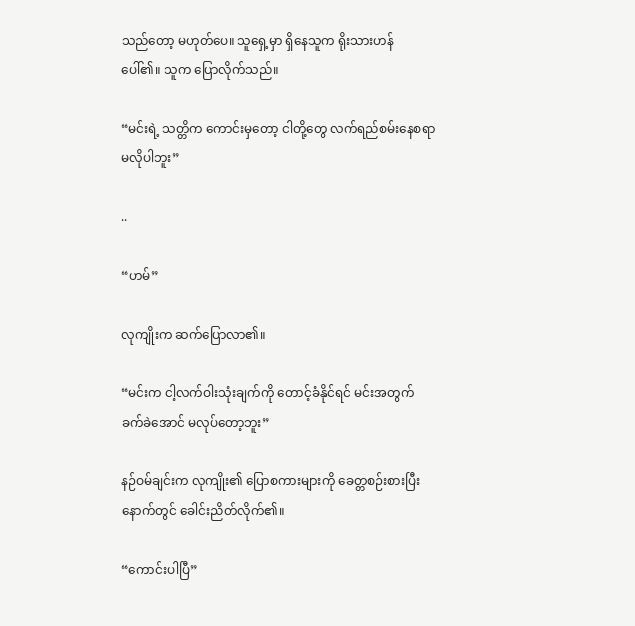သည်တော့ မဟုတ်ပေ။ သူရှေ့မှာ ရှိနေသူက ရိုးသားဟန် ပေါ်၏။ သူက ပြောလိုက်သည်။

“မင်းရဲ့ သတ္တိက ကောင်းမှတော့ ငါတို့တွေ လက်ရည်စမ်းနေစရာ မလိုပါဘူး”

..

“ဟမ်”

လုကျိုးက ဆက်ပြောလာ၏။

“မင်းက ငါ့လက်ဝါးသုံးချက်ကို တောင့်ခံနိုင်ရင် မင်းအတွက် ခက်ခဲအောင် မလုပ်တော့ဘူး”

နဉ်ဝမ်ချင်းက လုကျိုး၏ ပြောစကားများကို ခေတ္တစဉ်းစားပြီးနောက်တွင် ခေါင်းညိတ်လိုက်၏။

“ကောင်းပါပြီ”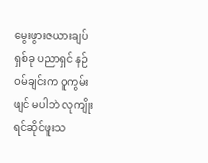မွေးဖွားဇယားချပ် ရှစ်ခု ပညာရှင် နဉ်ဝမ်ချင်းက ဝူကွမ်းဖျင် မပါဘဲ လုကျိုး ရင်ဆိုင်ဖူးသ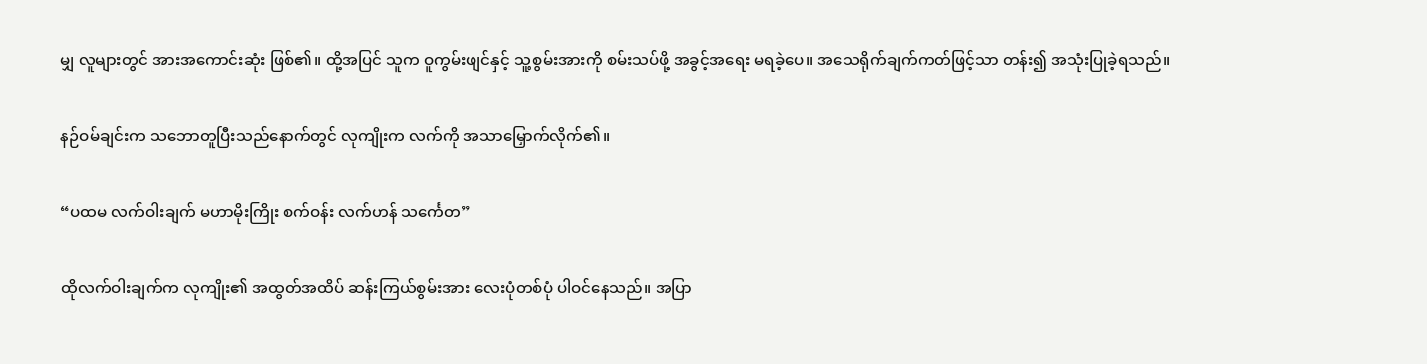မျှ လူများတွင် အားအကောင်းဆုံး ဖြစ်၏။ ထို့အပြင် သူက ဝူကွမ်းဖျင်နှင့် သူ့စွမ်းအားကို စမ်းသပ်ဖို့ အခွင့်အရေး မရခဲ့ပေ။ အသေရိုက်ချက်ကတ်ဖြင့်သာ တန်း၍ အသုံးပြုခဲ့ရသည်။

နဉ်ဝမ်ချင်းက သဘောတူပြီးသည်နောက်တွင် လုကျိုးက လက်ကို အသာမြှောက်လိုက်၏။

“ပထမ လက်ဝါးချက် မဟာမိုးကြိုး စက်ဝန်း လက်ဟန် သင်္ကေတ”

ထိုလက်ဝါးချက်က လုကျိုး၏ အထွတ်အထိပ် ဆန်းကြယ်စွမ်းအား လေးပုံတစ်ပုံ ပါဝင်နေသည်။ အပြာ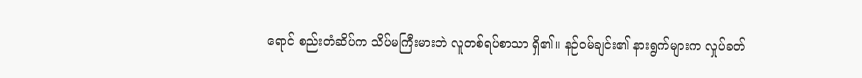ရောင် စည်းတံဆိပ်က သိပ်မကြီးမားဘဲ လူတစ်ရပ်စာသာ ရှိ၏။ နဉ်ဝမ်ချင်း၏ နားရွက်များက လှုပ်ခတ်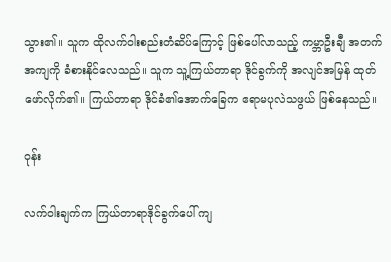သွား၏။ သူက ထိုလက်ဝါးစည်းတံဆိပ်ကြောင့် ဖြစ်ပေါ်လာသည့် ကမ္ဘာဦးချီ အတက်အကျကို ခံစားနိုင်လေသည်။ သူက သူ့ကြယ်တာရာ ဒိုင်ခွက်ကို အလျင်အမြန် ထုတ်ဖော်လိုက်၏။ ကြယ်တာရာ ဒိုင်ခံ၏အောက်ခြေက ဧရာမပုလဲသဖွယ် ဖြစ်နေသည်။

ဝုန်း

လက်ဝါးချက်က ကြယ်တာရာဒိုင်ခွက်ပေါ် ကျ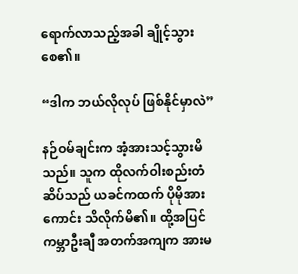ရောက်လာသည့်အခါ ချိုင့်သွားစေ၏။

“ဒါက ဘယ်လိုလုပ် ဖြစ်နိုင်မှာလဲ”

နဉ်ဝမ်ချင်းက အံ့အားသင့်သွားမိသည်။ သူက ထိုလက်ဝါးစည်းတံဆိပ်သည် ယခင်ကထက် ပိုမိုအားကောင်း သိလိုက်မိ၏။ ထို့အပြင် ကမ္ဘာဦးချီ အတက်အကျက အားမ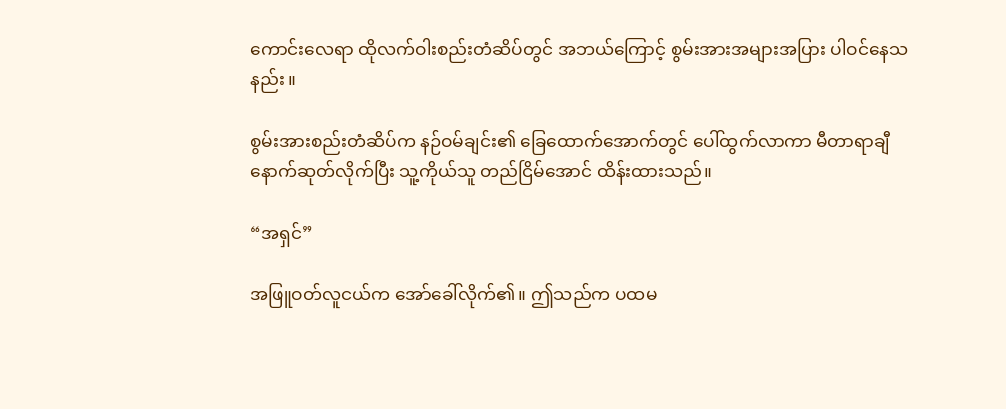ကောင်းလေရာ ထိုလက်ဝါးစည်းတံဆိပ်တွင် အဘယ်ကြောင့် စွမ်းအားအများအပြား ပါဝင်နေသနည်း။

စွမ်းအားစည်းတံဆိပ်က နဉ်ဝမ်ချင်း၏ ခြေထောက်အောက်တွင် ပေါ်ထွက်လာကာ မီတာရာချီ နောက်ဆုတ်လိုက်ပြီး သူ့ကိုယ်သူ တည်ငြိမ်အောင် ထိန်းထားသည်။

“အရှင်”

အဖြူဝတ်လူငယ်က အော်ခေါ်လိုက်၏။ ဤသည်က ပထမ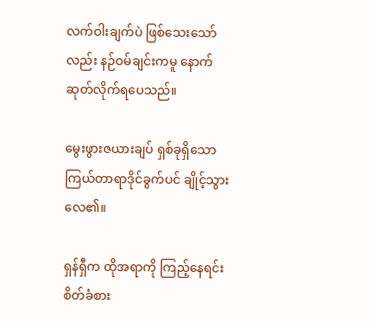လက်ဝါးချက်ပဲ ဖြစ်သေးသော်လည်း နဉ်ဝမ်ချင်းကမူ နောက်ဆုတ်လိုက်ရပေသည်။

မွေးဖွားဇယားချပ် ရှစ်ခုရှိသော ကြယ်တာရာဒိုင်ခွက်ပင် ချိုင့်သွားလေ၏။

ရှန်ရှီက ထိုအရာကို ကြည့်နေရင်း စိတ်ခံစား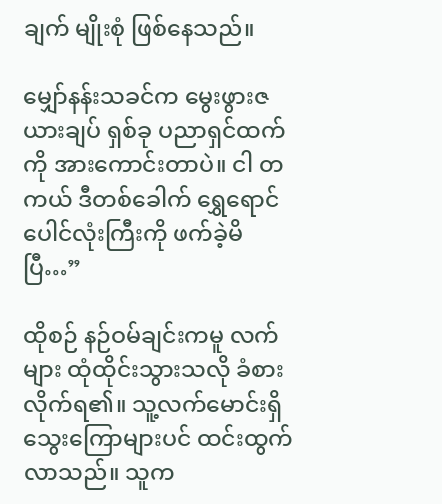ချက် မျိုးစုံ ဖြစ်နေသည်။

မျှော်နန်းသခင်က မွေးဖွားဇယားချပ် ရှစ်ခု ပညာရှင်ထက်ကို အားကောင်းတာပဲ။ ငါ တကယ် ဒီတစ်ခေါက် ရွှေရောင်ပေါင်လုံးကြီးကို ဖက်ခဲ့မိပြီ…”

ထိုစဉ် နဉ်ဝမ်ချင်းကမူ လက်များ ထုံထိုင်းသွားသလို ခံစားလိုက်ရ၏။ သူ့လက်မောင်းရှိ သွေးကြောများပင် ထင်းထွက်လာသည်။ သူက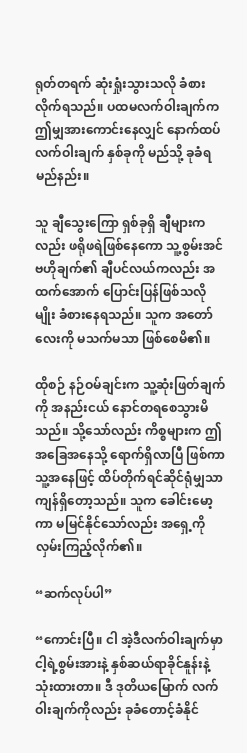ရုတ်တရက် ဆုံးရှုံးသွားသလို ခံစားလိုက်ရသည်။ ပထမလက်ဝါးချက်က ဤမျှအားကောင်းနေလျှင် နောက်ထပ် လက်ဝါးချက် နှစ်ခုကို မည်သို့ ခုခံရမည်နည်း။

သူ ချီသွေးကြော ရှစ်ခုရှိ ချီများကလည်း ဖရိုဖရဲဖြစ်နေကော သူ့စွမ်းအင် ဗဟိုချက်၏ ချီပင်လယ်ကလည်း အထက်အောက် ပြောင်းပြန်ဖြစ်သလိုမျိုး ခံစားနေရသည်။ သူက အတော်လေးကို မသက်မသာ ဖြစ်စေမိ၏။

ထိုစဉ် နဉ်ဝမ်ချင်းက သူ့ဆုံးဖြတ်ချက်ကို အနည်းငယ် နောင်တရစေသွားမိသည်။ သို့သော်လည်း ကိစ္စများက ဤအခြေအနေသို့ ရောက်ရှိလာပြီ ဖြစ်ကာ သူ့အနေဖြင့် ထိပ်တိုက်ရင်ဆိုင်ရုံမျှသာ ကျန်ရှိတော့သည်။ သူက ခေါင်းမော့ကာ မမြင်နိုင်သော်လည်း အရှေ့ကို လှမ်းကြည့်လိုက်၏။

“ဆက်လုပ်ပါ”

“ကောင်းပြီ။ ငါ အဲ့ဒီလက်ဝါးချက်မှာ ငါ့ရဲ့စွမ်းအားနဲ့ နှစ်ဆယ်ရာခိုင်နူန်းနဲ့ သုံးထားတာ။ ဒီ ဒုတိယမြောက် လက်ဝါးချက်ကိုလည်း ခုခံတောင့်ခံနိုင်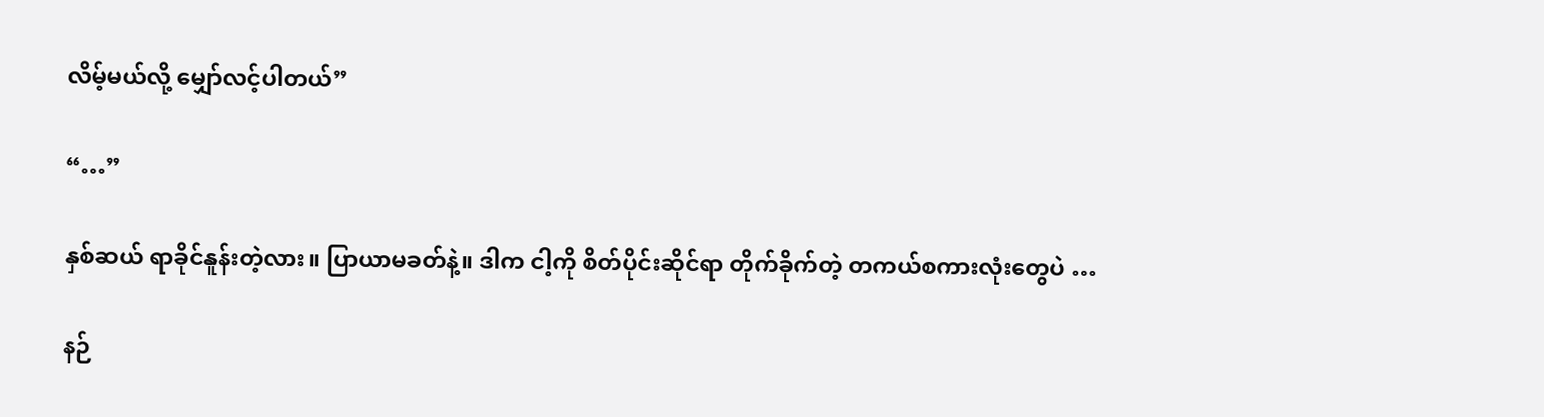လိမ့်မယ်လို့ မျှော်လင့်ပါတယ်”

“…”

နှစ်ဆယ် ရာခိုင်နူန်းတဲ့လား။ ပြာယာမခတ်နဲ့။ ဒါက ငါ့ကို စိတ်ပိုင်းဆိုင်ရာ တိုက်ခိုက်တဲ့ တကယ်စကားလုံးတွေပဲ …

နဉ်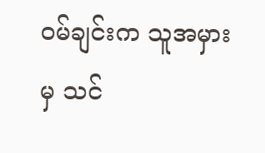ဝမ်ချင်းက သူအမှားမှ သင်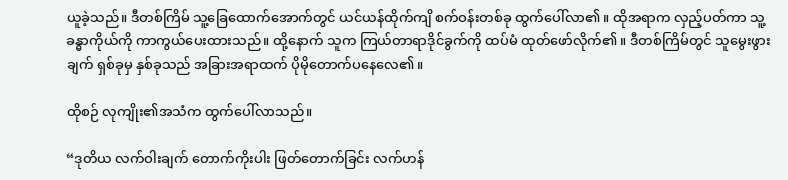ယူခဲ့သည်။ ဒီတစ်ကြိမ် သူ့ခြေထောက်အောက်တွင် ယင်ယန်ထိုက်ကျိ စက်ဝန်းတစ်ခု ထွက်ပေါ်လာ၏။ ထိုအရာက လှည့်ပတ်ကာ သူ့ခန္ဓာကိုယ်ကို ကာကွယ်ပေးထားသည်။ ထို့နောက် သူက ကြယ်တာရာဒိုင်ခွက်ကို ထပ်မံ ထုတ်ဖော်လိုက်၏။ ဒီတစ်ကြိမ်တွင် သူမွေးဖွားချက် ရှစ်ခုမှ နှစ်ခုသည် အခြားအရာထက် ပိုမိုတောက်ပနေလေ၏။

ထိုစဉ် လုကျိုး၏အသံက ထွက်ပေါ်လာသည်။

“ဒုတိယ လက်ဝါးချက် တောက်ကိုးပါး ဖြတ်တောက်ခြင်း လက်ဟန်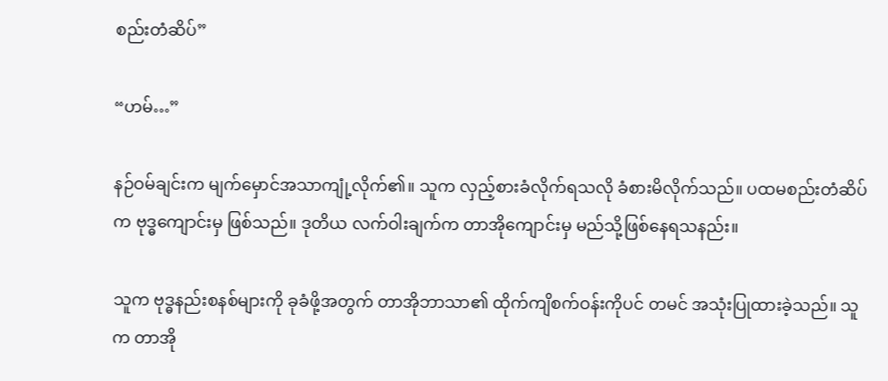စည်းတံဆိပ်”

“ဟမ်…”

နဉ်ဝမ်ချင်းက မျက်မှောင်အသာကျုံ့လိုက်၏။ သူက လှည့်စားခံလိုက်ရသလို ခံစားမိလိုက်သည်။ ပထမစည်းတံဆိပ်က ဗုဒ္ဓကျောင်းမှ ဖြစ်သည်။ ဒုတိယ လက်ဝါးချက်က တာအိုကျောင်းမှ မည်သို့ဖြစ်နေရသနည်း။

သူက ဗုဒ္ဓနည်းစနစ်များကို ခုခံဖို့အတွက် တာအိုဘာသာ၏ ထိုက်ကျိစက်ဝန်းကိုပင် တမင် အသုံးပြုထားခဲ့သည်။ သူက တာအို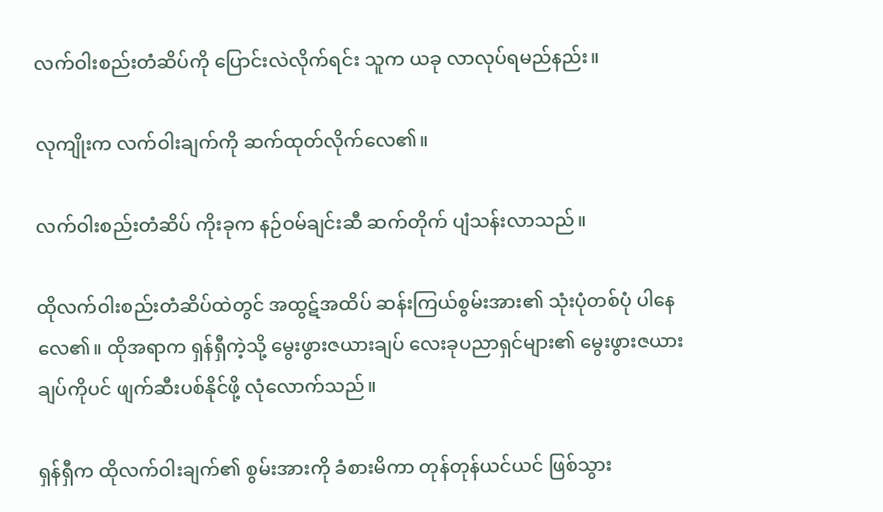လက်ဝါးစည်းတံဆိပ်ကို ပြောင်းလဲလိုက်ရင်း သူက ယခု လာလုပ်ရမည်နည်း။

လုကျိုးက လက်ဝါးချက်ကို ဆက်ထုတ်လိုက်လေ၏။

လက်ဝါးစည်းတံဆိပ် ကိုးခုက နဉ်ဝမ်ချင်းဆီ ဆက်တိုက် ပျံသန်းလာသည်။

ထိုလက်ဝါးစည်းတံဆိပ်ထဲတွင် အထွဋ်အထိပ် ဆန်းကြယ်စွမ်းအား၏ သုံးပုံတစ်ပုံ ပါနေလေ၏။ ထိုအရာက ရှန်ရှီကဲ့သို့ မွေးဖွားဇယားချပ် လေးခုပညာရှင်များ၏ မွေးဖွားဇယားချပ်ကိုပင် ဖျက်ဆီးပစ်နိုင်ဖို့ လုံလောက်သည်။

ရှန်ရှီက ထိုလက်ဝါးချက်၏ စွမ်းအားကို ခံစားမိကာ တုန်တုန်ယင်ယင် ဖြစ်သွား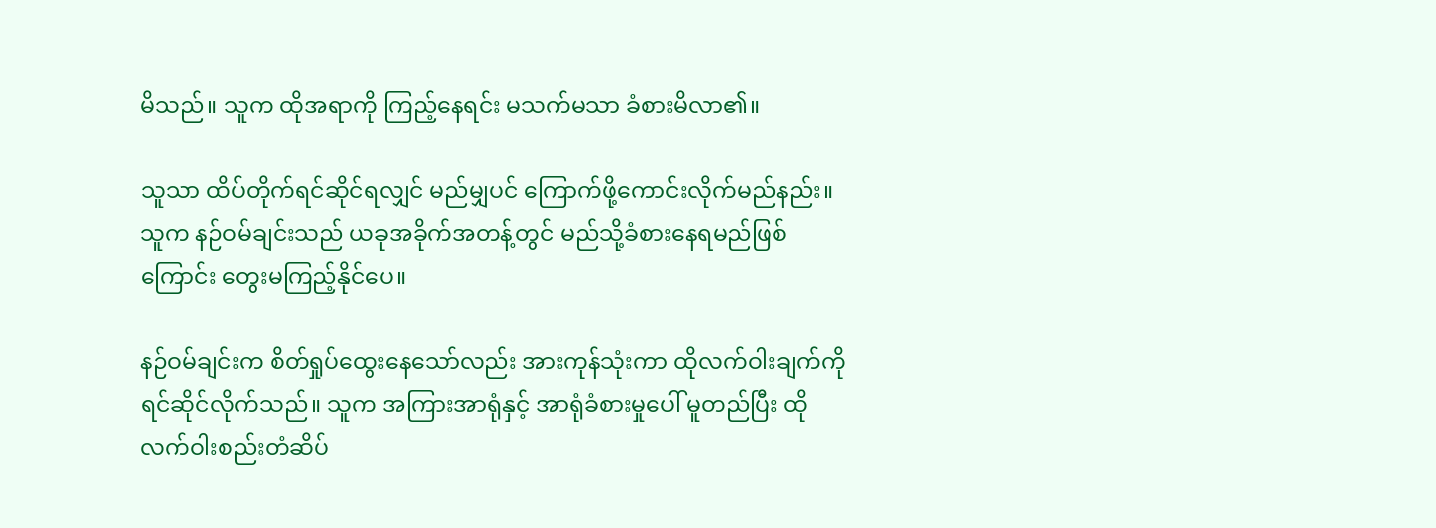မိသည်။ သူက ထိုအရာကို ကြည့်နေရင်း မသက်မသာ ခံစားမိလာ၏။

သူသာ ထိပ်တိုက်ရင်ဆိုင်ရလျှင် မည်မျှပင်‌ ကြောက်ဖို့ကောင်းလိုက်မည်နည်း။ သူက နဉ်ဝမ်ချင်းသည် ယခုအခိုက်အတန့်တွင် မည်သို့ခံစားနေရမည်ဖြစ်ကြောင်း တွေးမကြည့်နိုင်ပေ။

နဉ်ဝမ်ချင်းက စိတ်ရှုပ်ထွေးနေသော်လည်း အားကုန်သုံးကာ ထိုလက်ဝါးချက်ကို ရင်ဆိုင်လိုက်သည်။ သူက အကြားအာရုံနှင့် အာရုံခံစားမှုပေါ် မူတည်ပြီး ထိုလက်ဝါးစည်းတံဆိပ်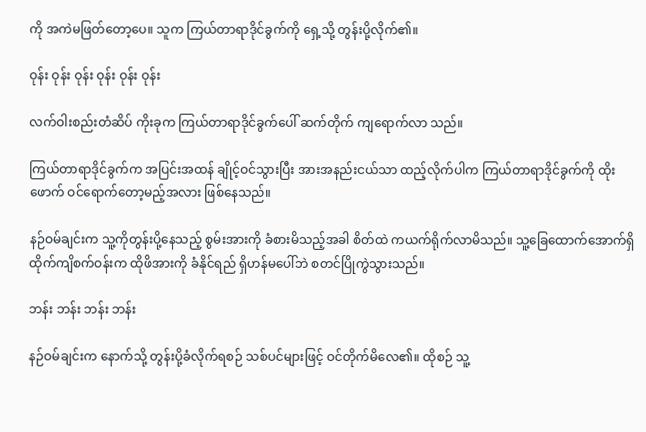ကို အကဲမဖြတ်တော့ပေ။ သူက ကြယ်တာရာဒိုင်ခွက်ကို ရှေ့သို့ တွန်းပို့လိုက်၏။

ဝုန်း ဝုန်း ဝုန်း ဝုန်း ဝုန်း ဝုန်း

လက်ဝါးစည်းတံဆိပ် ကိုးခုက ကြယ်တာရာဒိုင်ခွက်ပေါ် ဆက်တိုက် ကျရောက်လာ သည်။

ကြယ်တာရာဒိုင်ခွက်က အပြင်းအထန် ချိုင့်ဝင်သွားပြီး အားအနည်းငယ်သာ ထည့်လိုက်ပါက ကြယ်တာရာဒိုင်ခွက်ကို ထိုးဖောက် ဝင်ရောက်တော့မည့်အလား ဖြစ်နေသည်။

နဉ်ဝမ်ချင်းက သူ့ကိုတွန်းပို့နေသည့် စွမ်းအားကို ခံစားမိသည့်အခါ စိတ်ထဲ ကယက်ရိုက်လာမိသည်။ သူ့ခြေထောက်အောက်ရှိ ထိုက်ကျိစက်ဝန်းက ထိုဖိအားကို ခံနိုင်ရည် ရှိဟန်မပေါ်ဘဲ စတင်ပြိုကွဲသွားသည်။

ဘန်း ဘန်း ဘန်း ဘန်း

နဉ်ဝမ်ချင်းက နောက်သို့ တွန်းပို့ခံလိုက်ရစဉ် သစ်ပင်များဖြင့် ဝင်တိုက်မိလေ၏။ ထိုစဉ် သူ့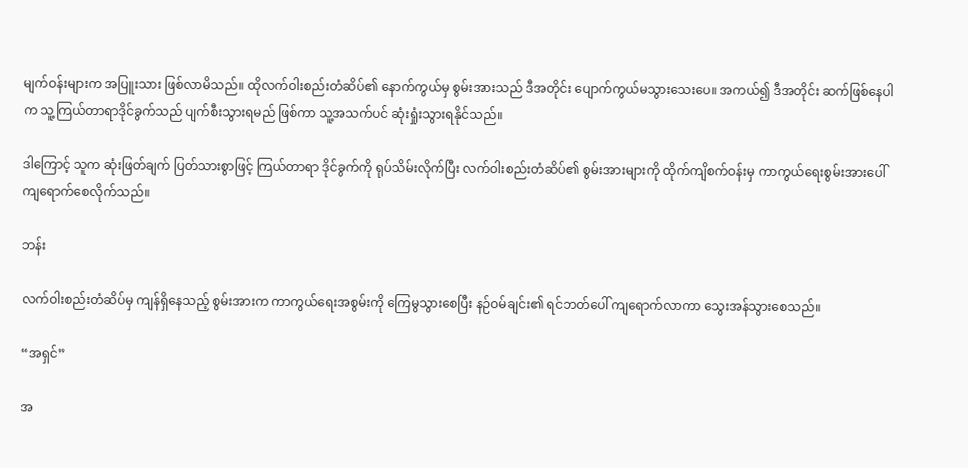မျက်ဝန်းများက အပြူးသား ဖြစ်လာမိသည်။ ထိုလက်ဝါးစည်းတံဆိပ်၏ နောက်ကွယ်မှ စွမ်းအားသည် ဒီအတိုင်း ပျောက်ကွယ်မသွားသေးပေ။ အကယ်၍ ဒီအတိုင်း ဆက်ဖြစ်နေပါက သူ့ကြယ်တာရာဒိုင်ခွက်သည် ပျက်စီးသွားရမည် ဖြစ်ကာ သူ့အသက်ပင် ဆုံးရှုံးသွားရနိုင်သည်။

ဒါကြောင့် သူက ဆုံးဖြတ်ချက် ပြတ်သားစွာဖြင့် ကြယ်တာရာ ဒိုင်ခွက်ကို ရုပ်သိမ်းလိုက်ပြီး လက်ဝါးစည်းတံဆိပ်၏ စွမ်းအားများကို ထိုက်ကျိစက်ဝန်းမှ ကာကွယ်ရေးစွမ်းအားပေါ် ကျရောက်စေလိုက်သည်။

ဘန်း

လက်ဝါးစည်းတံဆိပ်မှ ကျန်ရှိနေသည့် စွမ်းအားက ကာကွယ်ရေးအစွမ်းကို ကြေမွသွားစေပြီး နဉ်ဝမ်ချင်း၏ ရင်ဘတ်ပေါ် ကျရောက်လာကာ သွေးအန်သွားစေသည်။

“အရှင်”

အ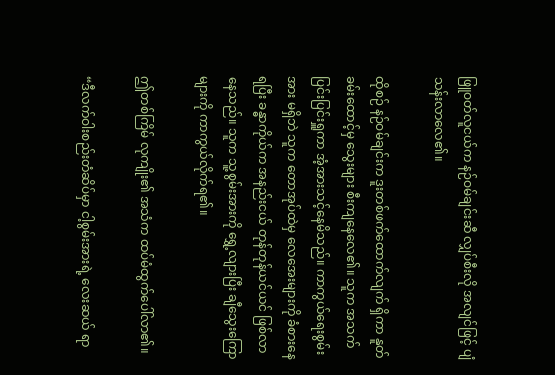ဖြူဝတ်လူငယ်က နဉ်ဝမ်ချင်းဆီ လျှပ်စီးလို အလျင်ဖြင့် ပျံသန်းလာလေ၏။

ထိုစဉ် နဉ်ဝမ်ချင်းက ဒူးတစ်ဖက်ထောက်လျက် ရှိကာ နူတ်ခမ်းထောင့်မှ သွေးများ စီးကျနေလေ၏။ သူက အသက်ပြင်းပြင်းရှူကာ အံ့အားသင့်နေမိသည်။ ကာကွယ်ရေးစွမ်းအား မရှိဘဲ သူက တောအုပ်ထဲမှ လေအေးများကို ခံစားနေရပြီး ခန္ဓာကိုယ်က အနည်းငယ် တုန်တုန်ယင်ယင် ဖြစ်လာနေသည်။ သူက သူ့စွမ်းအားကို ရွှေ့လျားပြီး ချီသွေးကြောများကို ကာကွယ်လိုက်ရ၏။

ဤတစ်ကြိမ် လုကျိုး၏ အသံက ထပ်မံထွက်ပေါ်လာ၏။

“ဒီလက်ဝါးစည်းတံဆိပ်မှာ ငါ့စွမ်းအားရဲ့ လေးဆယ် ရာ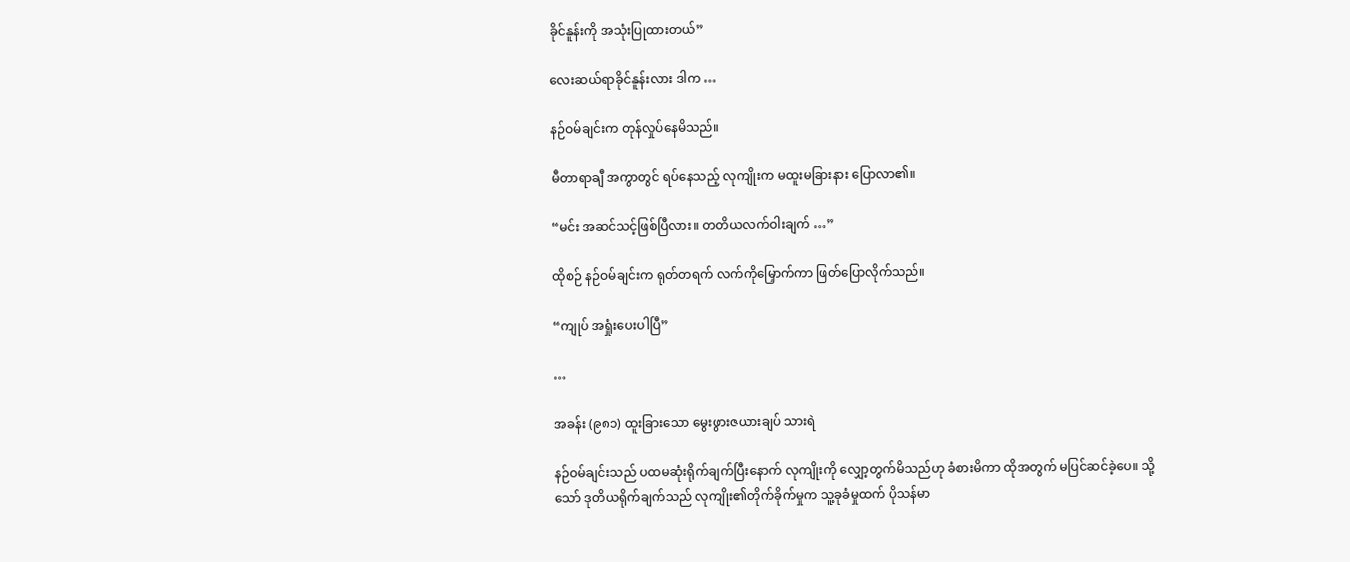ခိုင်နူန်းကို အသုံးပြုထားတယ်”

လေးဆယ်ရာခိုင်နူန်းလား ဒါက …

နဉ်ဝမ်ချင်းက တုန်လှုပ်နေမိသည်။

မီတာရာချီ အကွာတွင် ရပ်နေသည့် လုကျိုးက မထူးမခြားနား ပြောလာ၏။

“မင်း အဆင်သင့်ဖြစ်ပြီလား။ တတိယလက်ဝါးချက် …”

ထိုစဉ် နဉ်ဝမ်ချင်းက ရုတ်တရက် လက်ကိုမြှောက်ကာ ဖြတ်ပြောလိုက်သည်။

“ကျုပ် အရှုံးပေးပါပြီ”

…

အခန်း (၉၈၁) ထူးခြားသော မွေးဖွားဇယားချပ် သားရဲ

နဉ်ဝမ်ချင်းသည် ပထမဆုံးရိုက်ချက်ပြီးနောက် လုကျိုးကို လျှော့တွက်မိသည်ဟု ခံစားမိကာ ထိုအတွက် မပြင်ဆင်ခဲ့ပေ။ သို့သော် ဒုတိယရိုက်ချက်သည် လုကျိုး၏တိုက်ခိုက်မှုက သူ့ခုခံမှုထက် ပိုသန်မာ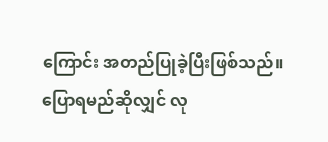ကြောင်း အတည်ပြုခဲ့ပြီးဖြစ်သည်။ ပြောရမည်ဆိုလျှင် လု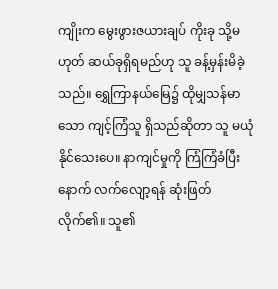ကျိုးက မွေးဖွားဇယားချပ် ကိုးခု သို့မဟုတ် ဆယ်ခုရှိရမည်ဟု သူ ခန့်မှန်းမိခဲ့သည်။ ရွှေကြာနယ်မြေ၌ ထိုမျှသန်မာသော ကျင့်ကြံသူ ရှိသည်ဆိုတာ သူ မယုံနိုင်သေးပေ။ နာကျင်မှုကို ကြံကြံခံပြီးနောက် လက်လျော့ရန် ဆုံးဖြတ်လိုက်၏။ သူ၏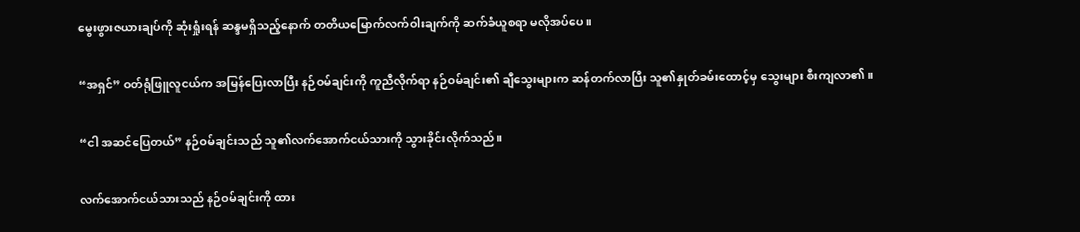မွေးဖွားဇယားချပ်ကို ဆုံးရှုံးရန် ဆန္ဒမရှိသည့်နောက် တတိယမြောက်လက်ဝါးချက်ကို ဆက်ခံယူစရာ မလိုအပ်ပေ။

“အရှင်” ဝတ်ရုံဖြူလူငယ်က အမြန်ပြေးလာပြီး နဉ်ဝမ်ချင်းကို ကူညီလိုက်ရာ နဉ်ဝမ်ချင်း၏ ချီသွေးများက ဆန်တက်လာပြီး သူ၏နှုတ်ခမ်းထောင့်မှ သွေးများ စီးကျလာ၏။

“ငါ အဆင်ပြေတယ်” နဉ်ဝမ်ချင်းသည် သူ၏လက်အောက်ငယ်သားကို သွားခိုင်းလိုက်သည်။

လက်အောက်ငယ်သားသည် နဉ်ဝမ်ချင်းကို ထား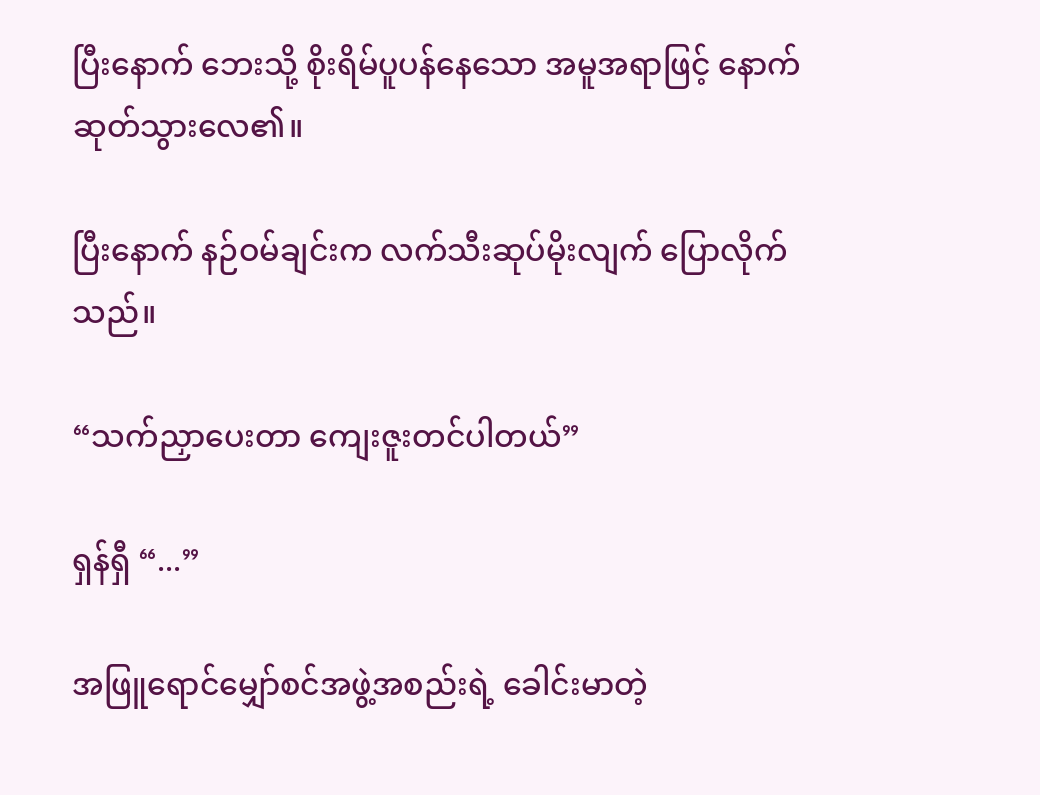ပြီးနောက် ဘေးသို့ စိုးရိမ်ပူပန်နေသော အမူအရာဖြင့် နောက်ဆုတ်သွားလေ၏။

ပြီးနောက် နဉ်ဝမ်ချင်းက လက်သီးဆုပ်မိုးလျက် ပြောလိုက်သည်။

“သက်ညှာပေးတာ ကျေးဇူးတင်ပါတယ်”

ရှန်ရှီ “...”

အဖြူရောင်မျှော်စင်အဖွဲ့အစည်းရဲ့ ခေါင်းမာတဲ့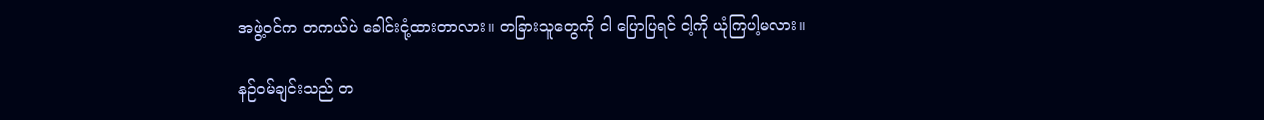အဖွဲ့ဝင်က တကယ်ပဲ ခေါင်းငုံ့ထားတာလား။ တခြားသူတွေကို ငါ ပြောပြရင် ငါ့ကို ယုံကြပါ့မလား။

နဉ်ဝမ်ချင်းသည် တ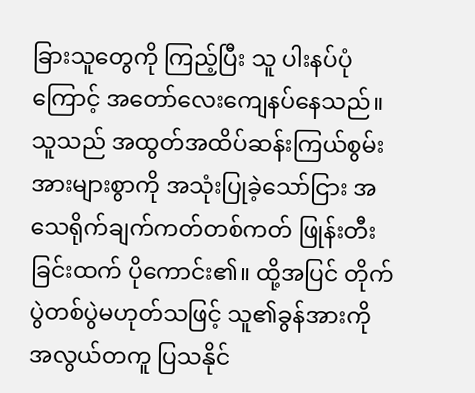ခြားသူတွေကို ကြည့်ပြီး သူ ပါးနပ်ပုံကြောင့် အတော်လေးကျေနပ်နေသည်။ သူသည် အထွတ်အထိပ်ဆန်းကြယ်စွမ်းအားများစွာကို အသုံးပြုခဲ့သော်ငြား အသေရိုက်ချက်ကတ်တစ်ကတ် ဖြုန်းတီးခြင်းထက် ပိုကောင်း၏။ ထို့အပြင် တိုက်ပွဲတစ်ပွဲမဟုတ်သဖြင့် သူ၏ခွန်အားကို အလွယ်တကူ ပြသနိုင်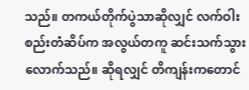သည်။ တကယ်တိုက်ပွဲသာဆိုလျှင် လက်ဝါးစည်းတံဆိပ်က အလွယ်တကူ ဆင်းသက်သွားလောက်သည်။ ဆိုရလျှင် တိကျန်းကတောင်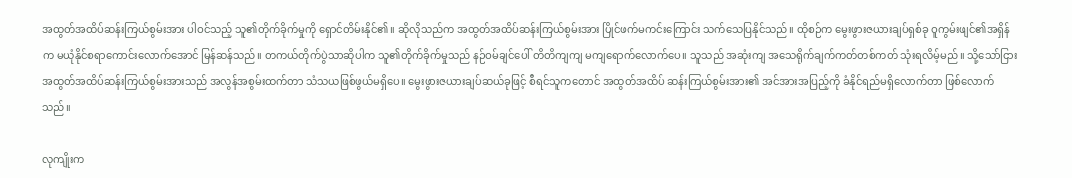အထွတ်အထိပ်ဆန်းကြယ်စွမ်းအား ပါဝင်သည့် သူ၏တိုက်ခိုက်မှုကို ရှောင်တိမ်းနိုင်၏။ ဆိုလိုသည်က အထွတ်အထိပ်ဆန်းကြယ်စွမ်းအား ပြိုင်ဖက်မကင်းကြောင်း သက်သေပြနိုင်သည်။ ထိုစဉ်က မွေးဖွားဇယားချပ်ရှစ်ခု ဝူကွမ်းဖျင်၏အရှိန်က မယုံနိုင်စရာကောင်းလောက်အောင် မြန်ဆန်သည်။ တကယ်တိုက်ပွဲသာဆိုပါက သူ၏တိုက်ခိုက်မှုသည် နဉ်ဝမ်ချင်ပေါ် တိတိကျကျ မကျရောက်လောက်ပေ။ သူသည် အဆုံးကျ အသေရိုက်ချက်ကတ်တစ်ကတ် သုံးရလိမ့်မည်။ သို့သော်ငြား အထွတ်အထိပ်ဆန်းကြယ်စွမ်းအားသည် အလွန်အစွမ်းထက်တာ သံသယဖြစ်ဖွယ်မရှိပေ။ မွေးဖွားဇယားချပ်ဆယ်ခုဖြင့် စီရင်သူကတောင် အထွတ်အထိပ် ဆန်းကြယ်စွမ်းအား၏ အင်အားအပြည့်ကို ခံနိုင်ရည်မရှိလောက်တာ ဖြစ်လောက်သည်။

လုကျိုးက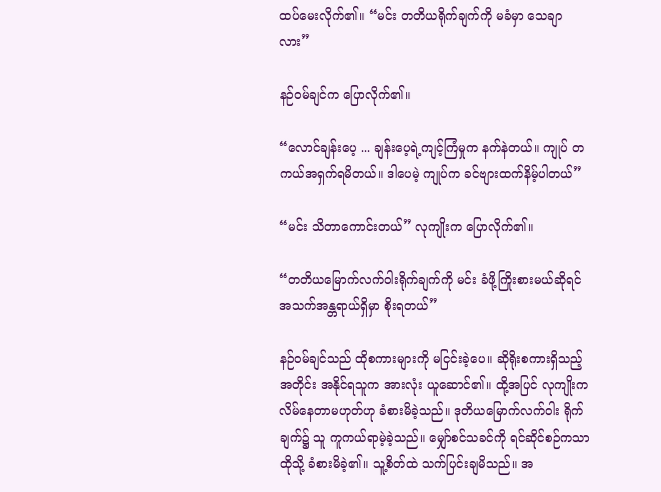ထပ်မေးလိုက်၏။ “မင်း တတိယရိုက်ချက်ကို မခံမှာ သေချာလား”

နဉ်ဝမ်ချင်က ပြောလိုက်၏။

“လောင်ချန်းပေ့ ... ချန်းပေ့ရဲ့ကျင့်ကြံမှုက နက်နဲတယ်။ ကျုပ် တကယ်အရှက်ရမိတယ်။ ဒါပေမဲ့ ကျုပ်က ခင်ဗျားထက်နိမ့်ပါတယ်”

“မင်း သိတာကောင်းတယ်” လုကျိုးက ပြောလိုက်၏။

“တတိယမြောက်လက်ဝါးရိုက်ချက်ကို မင်း ခံဖို့ကြိုးစားမယ်ဆိုရင် အသက်အန္တရာယ်ရှိမှာ စိုးရတယ်”

နဉ်ဝမ်ချင်သည် ထိုစကားများကို မငြင်းခဲ့ပေ။ ဆိုရိုးစကားရှိသည့်အတိုင်း အနိုင်ရသူက အားလုံး ယူဆောင်၏။ ထို့အပြင် လုကျိုးက လိမ်နေတာမဟုတ်ဟု ခံစားမိခဲ့သည်။ ဒုတိယမြောက်လက်ဝါး ရိုက်ချက်၌ သူ ကူကယ်ရာမဲ့ခဲ့သည်။ မျှော်စင်သခင်ကို ရင်ဆိုင်စဉ်ကသာ ထိုသို့ ခံစားမိခဲ့၏။ သူ့စိတ်ထဲ သက်ပြင်းချမိသည်။ အ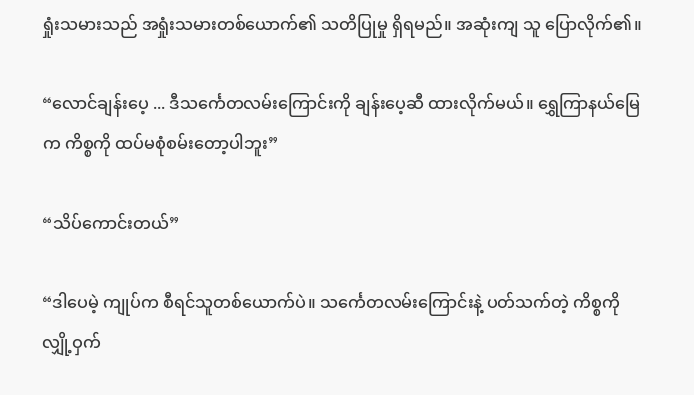ရှုံးသမားသည် အရှုံးသမားတစ်ယောက်၏ သတိပြုမှု ရှိရမည်။ အဆုံးကျ သူ ပြောလိုက်၏။

“လောင်ချန်းပေ့ ... ဒီသင်္ကေတလမ်းကြောင်းကို ချန်းပေ့ဆီ ထားလိုက်မယ်။ ရွှေကြာနယ်မြေက ကိစ္စကို ထပ်မစုံစမ်းတော့ပါဘူး”

“သိပ်ကောင်းတယ်”

“ဒါပေမဲ့ ကျုပ်က စီရင်သူတစ်ယောက်ပဲ။ သင်္ကေတလမ်းကြောင်းနဲ့ ပတ်သက်တဲ့ ကိစ္စကို လျှို့ဝှက်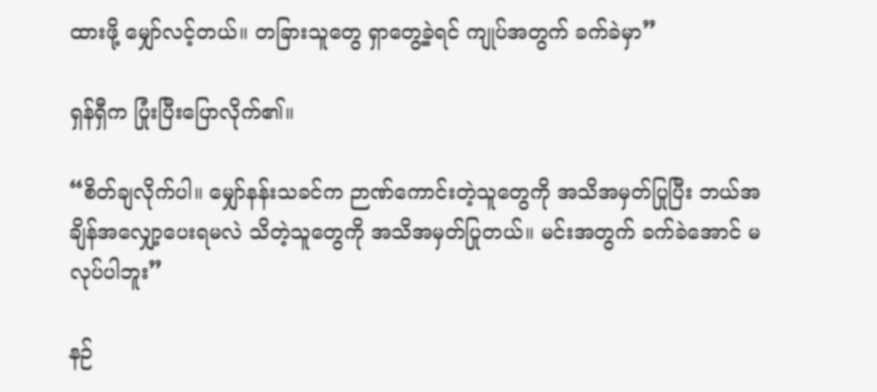ထားဖို့ မျှော်လင့်တယ်။ တခြားသူတွေ ရှာတွေ့ခဲ့ရင် ကျုပ်အတွက် ခက်ခဲမှာ”

ရှန်ရှီက ပြုံးပြီးပြောလိုက်၏။

“စိတ်ချလိုက်ပါ။ မျှော်နန်းသခင်က ဉာဏ်ကောင်းတဲ့သူတွေကို အသိအမှတ်ပြုပြီး ဘယ်အချိန်အလျှော့ပေးရမလဲ သိတဲ့သူတွေကို အသိအမှတ်ပြုတယ်။ မင်းအတွက် ခက်ခဲအောင် မလုပ်ပါဘူး”

နဉ်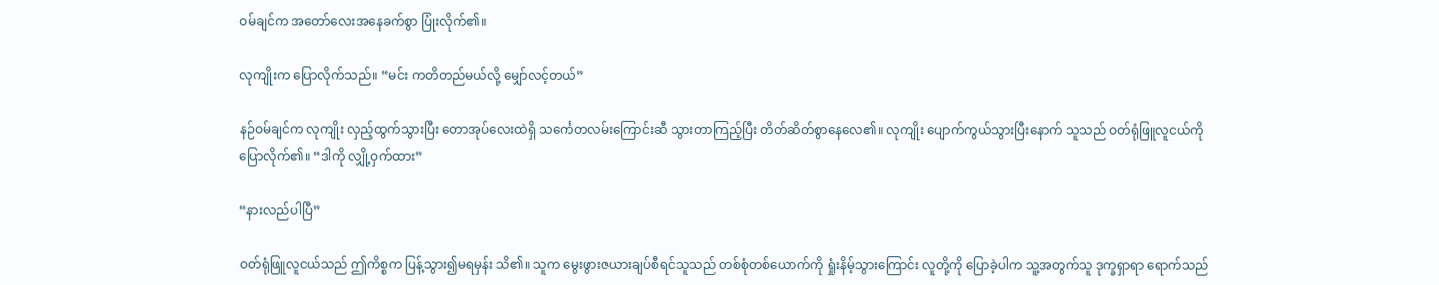ဝမ်ချင်က အတော်လေးအနေခက်စွာ ပြုံးလိုက်၏။

လုကျိုးက ပြောလိုက်သည်။ “မင်း ကတိတည်မယ်လို့ မျှော်လင့်တယ်”

နဉ်ဝမ်ချင်က လုကျိုး လှည့်ထွက်သွားပြီး တောအုပ်လေးထဲရှိ သင်္ကေတလမ်းကြောင်းဆီ သွားတာကြည့်ပြီး တိတ်ဆိတ်စွာနေလေ၏။ လုကျိုး ပျောက်ကွယ်သွားပြီးနောက် သူသည် ဝတ်ရုံဖြူလူငယ်ကို ပြောလိုက်၏။ “ဒါကို လျှို့ဝှက်ထား”

“နားလည်ပါပြီ”

ဝတ်ရုံဖြူလူငယ်သည် ဤကိစ္စက ပြန့်သွား၍မရမှန်း သိ၏။ သူက မွေးဖွားဇယားချပ်စီရင်သူသည် တစ်စုံတစ်ယောက်ကို ရှုံးနိမ့်သွားကြောင်း လူတို့ကို ပြောခဲ့ပါက သူ့အတွက်သူ ဒုက္ခရှာရာ ရောက်သည်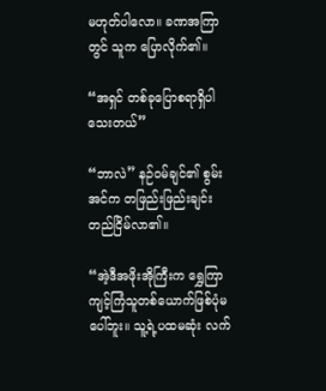မဟုတ်ပါလော။ ခဏအကြာတွင် သူက ပြောလိုက်၏။

“အရှင် တစ်ခုပြောစရာရှိပါသေးတယ်”

“ဘာလဲ” နဉ်ဝမ်ချင်၏ စွမ်းအင်က တဖြည်းဖြည်းချင်း တည်ငြိမ်လာ၏။

“အဲ့ဒီအဖိုးအိုကြီးက ရွှေကြာကျင့်ကြံသူတစ်ယောက်ဖြစ်ပုံမပေါ်ဘူး။ သူ့ရဲ့ပထမဆုံး လက်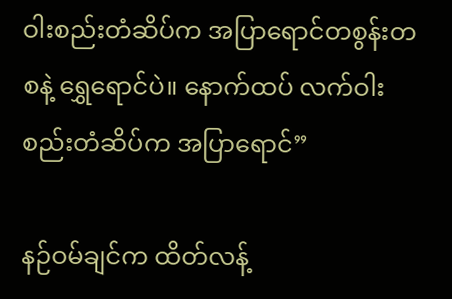ဝါးစည်းတံဆိပ်က အပြာရောင်တစွန်းတစနဲ့ ရွှေရောင်ပဲ။ နောက်ထပ် လက်ဝါးစည်းတံဆိပ်က အပြာရောင်”

နဉ်ဝမ်ချင်က ထိတ်လန့်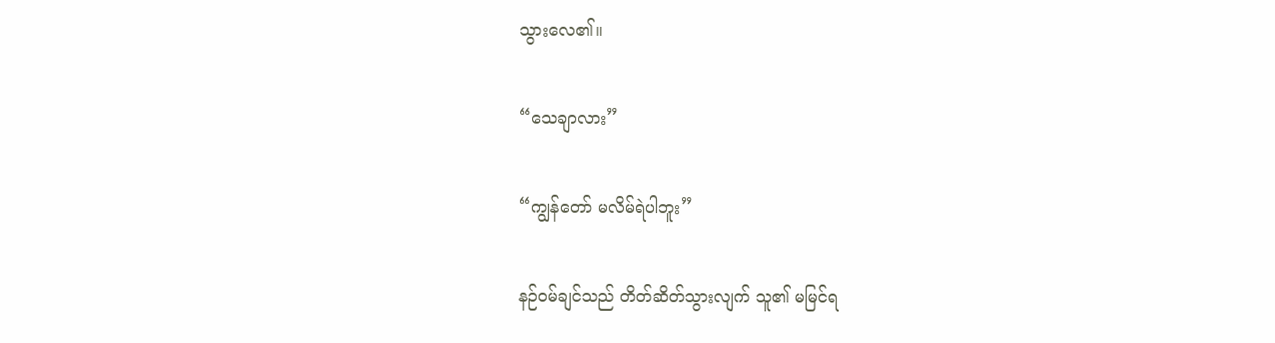သွားလေ၏။

“သေချာလား”

“ကျွန်တော် မလိမ်ရဲပါဘူး”

နဉ်ဝမ်ချင်သည် တိတ်ဆိတ်သွားလျက် သူ၏ မမြင်ရ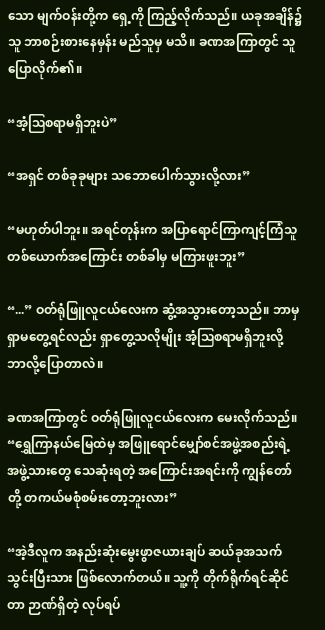သော မျက်ဝန်းတို့က ရှေ့ကို ကြည့်လိုက်သည်။ ယခုအချိန်၌ သူ ဘာစဉ်းစားနေမှန်း မည်သူမှ မသိ။ ခဏအကြာတွင် သူ ပြောလိုက်၏။

“အံ့ဩစရာမရှိဘူးပဲ”

“အရှင် တစ်ခုခုများ သဘောပေါက်သွားလို့လား”

“မဟုတ်ပါဘူး။ အရင်တုန်းက အပြာရောင်ကြာကျင့်ကြံသူတစ်ယောက်အကြောင်း တစ်ခါမှ မကြားဖူးဘူး”

“...” ဝတ်ရုံဖြူလူငယ်လေးက ဆွံ့အသွားတော့သည်။ ဘာမှ ရှာမတွေ့ရင်လည်း ရှာတွေ့သလိုမျိုး အံ့ဩစရာမရှိဘူးလို့ ဘာလို့ပြောတာလဲ။

ခဏအကြာတွင် ဝတ်ရုံဖြူလူငယ်လေးက မေးလိုက်သည်။ “ရွှေကြာနယ်မြေထဲမှ အဖြူရောင်မျှော်စင်အဖွဲ့အစည်းရဲ့ အဖွဲ့သားတွေ သေဆုံးရတဲ့ အကြောင်းအရင်းကို ကျွန်တော်တို့ တကယ်မစုံစမ်းတော့ဘူးလား”

“အဲ့ဒီလူက အနည်းဆုံးမွေးဖွာဇယားချပ် ဆယ်ခုအသက်သွင်းပြီးသား ဖြစ်လောက်တယ်။ သူ့ကို တိုက်ရိုက်ရင်ဆိုင်တာ ဉာဏ်ရှိတဲ့ လုပ်ရပ်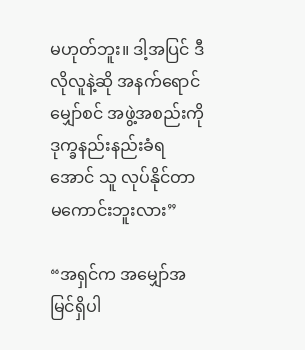မဟုတ်ဘူး။ ဒါ့အပြင် ဒီလိုလူနဲ့ဆို အနက်ရောင်မျှော်စင် အဖွဲ့အစည်းကို ဒုက္ခနည်းနည်းခံရအောင် သူ လုပ်နိုင်တာ မကောင်းဘူးလား”

“အရှင်က အမျှော်အမြင်ရှိပါ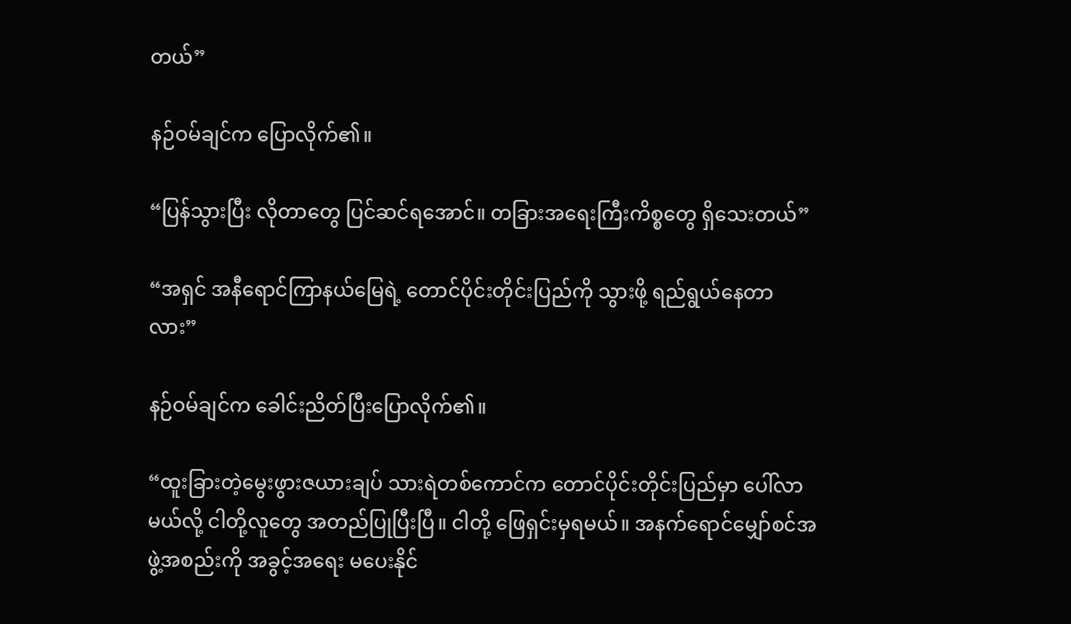တယ်”

နဉ်ဝမ်ချင်က ပြောလိုက်၏။

“ပြန်သွားပြီး လိုတာတွေ ပြင်ဆင်ရအောင်။ တခြားအရေးကြီးကိစ္စတွေ ရှိသေးတယ်”

“အရှင် အနီရောင်ကြာနယ်မြေရဲ့ တောင်ပိုင်းတိုင်းပြည်ကို သွားဖို့ ရည်ရွယ်နေတာလား”

နဉ်ဝမ်ချင်က ခေါင်းညိတ်ပြီးပြောလိုက်၏။

“ထူးခြားတဲ့မွေးဖွားဇယားချပ် သားရဲတစ်ကောင်က တောင်ပိုင်းတိုင်းပြည်မှာ ပေါ်လာမယ်လို့ ငါတို့လူတွေ အတည်ပြုပြီးပြီ။ ငါတို့ ဖြေရှင်းမှရမယ်။ အနက်ရောင်မျှော်စင်အဖွဲ့အစည်းကို အခွင့်အရေး မပေးနိုင်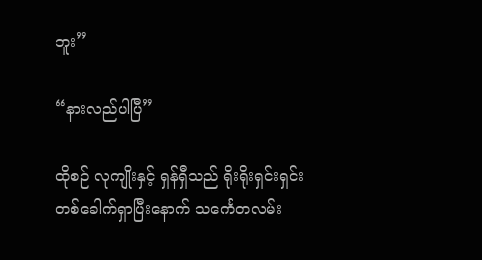ဘူး”

“နားလည်ပါပြီ”

ထိုစဉ် လုကျိုးနှင့် ရှန်ရှီသည် ရိုးရိုးရှင်းရှင်းတစ်ခေါက်ရှာပြီးနောက် သင်္ကေတလမ်း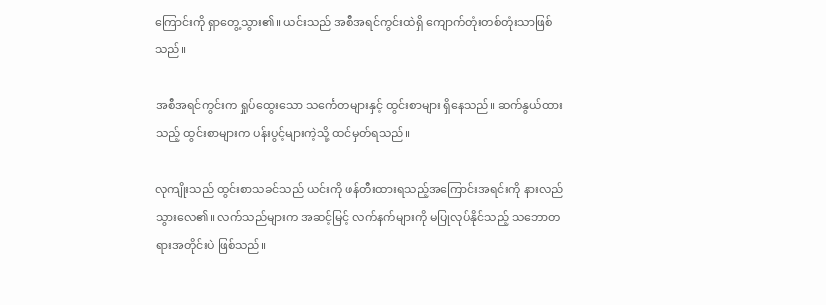ကြောင်းကို ရှာတွေ့သွား၏။ ယင်းသည် အစီအရင်ကွင်းထဲရှိ ကျောက်တုံးတစ်တုံးသာဖြစ်သည်။

အစီအရင်ကွင်းက ရှုပ်ထွေးသော သင်္ကေတများနှင့် ထွင်းစာများ ရှိနေသည်။ ဆက်နွယ်ထားသည့် ထွင်းစာများက ပန်းပွင့်များကဲ့သို့ ထင်မှတ်ရသည်။

လုကျိုးသည် ထွင်းစာသခင်သည် ယင်းကို ဖန်တီးထားရသည့်အကြောင်းအရင်းကို နားလည်သွားလေ၏။ လက်သည်များက အဆင့်မြင့် လက်နက်များကို မပြုလုပ်နိုင်သည့် သဘောတရားအတိုင်းပဲ ဖြစ်သည်။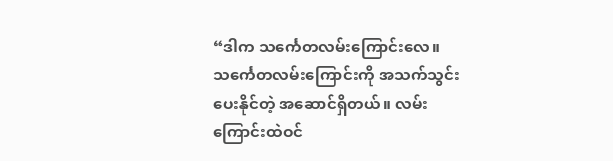“ဒါက သင်္ကေတလမ်းကြောင်းလေ။ သင်္ကေတလမ်းကြောင်းကို အသက်သွင်းပေးနိုင်တဲ့ အဆောင်ရှိတယ်။ လမ်းကြောင်းထဲဝင်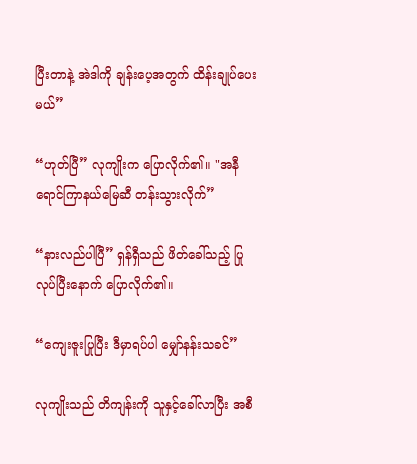ပြီးတာနဲ့ အဲဒါကို ချန်းပေ့အတွက် ထိန်းချုပ်ပေးမယ်”

“ဟုတ်ပြီ” လုကျိုးက ပြောလိုက်၏။ "အနီရောင်ကြာနယ်မြေဆီ တန်းသွားလိုက်”

“နားလည်ပါပြီ” ရှန်ရှီသည် ဖိတ်ခေါ်သည့် ပြုလုပ်ပြီးနောက် ပြောလိုက်၏။

“ကျေးဇူးပြုပြီး ဒီမှာရပ်ပါ မျှော်နန်းသခင်”

လုကျိုးသည် တိကျန်းကို သူနှင့်ခေါ်လာပြီး အစီ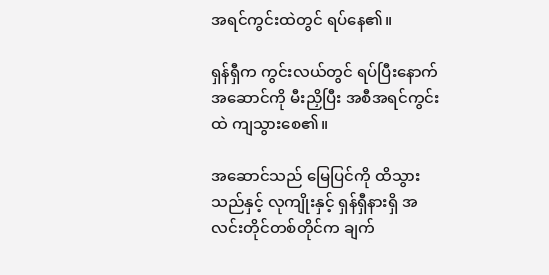အရင်ကွင်းထဲတွင် ရပ်နေ၏။

ရှန်ရှီက ကွင်းလယ်တွင် ရပ်ပြီးနောက် အဆောင်ကို မီးညှိပြီး အစီအရင်ကွင်းထဲ ကျသွားစေ၏။

အဆောင်သည် မြေပြင်ကို ထိသွားသည်နှင့် လုကျိုးနှင့် ရှန်ရှီနားရှိ အလင်းတိုင်တစ်တိုင်က ချက်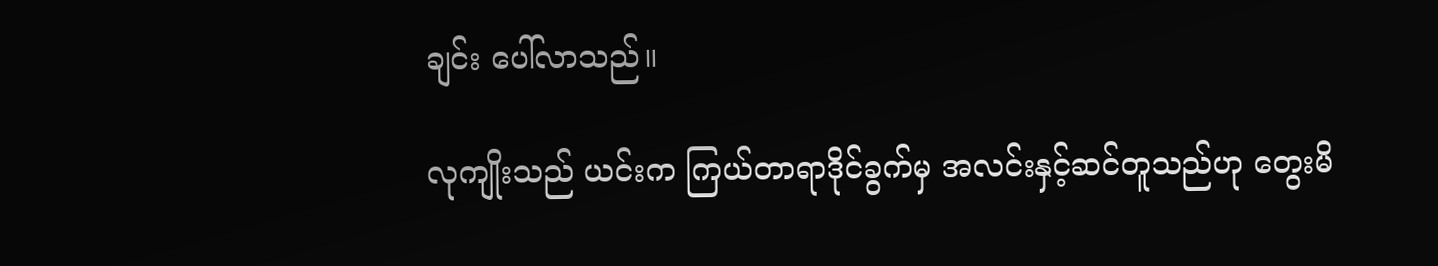ချင်း ပေါ်လာသည်။

လုကျိုးသည် ယင်းက ကြယ်တာရာဒိုင်ခွက်မှ အလင်းနှင့်ဆင်တူသည်ဟု တွေးမိ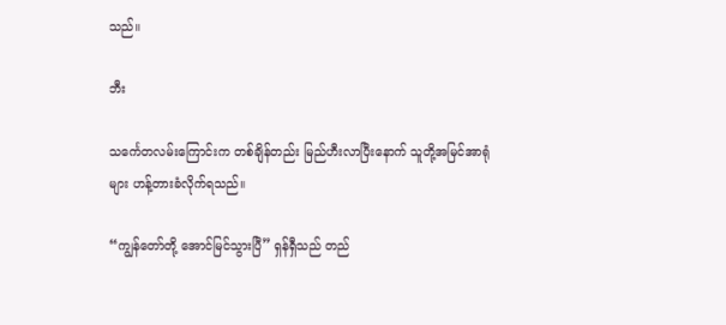သည်။

ဘီး

သင်္ကေတလမ်းကြောင်းက တစ်ချိန်တည်း မြည်ဟီးလာပြီးနောက် သူတို့အမြင်အာရုံများ ဟန့်တားခံလိုက်ရသည်။

“ကျွန်တော်တို့ အောင်မြင်သွားပြီ” ရှန်ရှီသည် တည်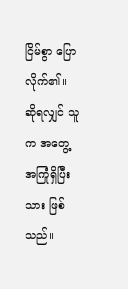ငြိမ်စွာ ပြောလိုက်၏။ ဆိုရလျှင် သူက အတွေ့အကြုံရှိပြီးသား ဖြစ်သည်။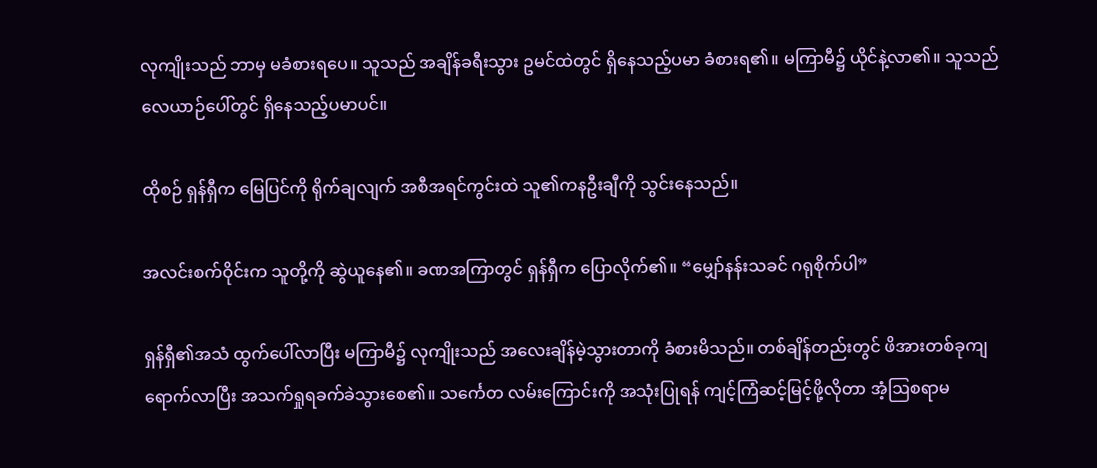လုကျိုးသည် ဘာမှ မခံစားရပေ။ သူသည် အချိန်ခရီးသွား ဥမင်ထဲတွင် ရှိနေသည့်ပမာ ခံစားရ၏။ မကြာမီ၌ ယိုင်နဲ့လာ၏။ သူသည် လေယာဉ်ပေါ်တွင် ရှိနေသည့်ပမာပင်။

ထိုစဉ် ရှန်ရှီက မြေပြင်ကို ရိုက်ချလျက် အစီအရင်ကွင်းထဲ သူ၏ကနဦးချီကို သွင်းနေသည်။

အလင်းစက်ဝိုင်းက သူတို့ကို ဆွဲယူနေ၏။ ခဏအကြာတွင် ရှန်ရှီက ပြောလိုက်၏။ “မျှော်နန်းသခင် ဂရုစိုက်ပါ”

ရှန်ရှီ၏အသံ ထွက်ပေါ်လာပြီး မကြာမီ၌ လုကျိုးသည် အလေးချိန်မဲ့သွားတာကို ခံစားမိသည်။ တစ်ချိန်တည်းတွင် ဖိအားတစ်ခုကျရောက်လာပြီး အသက်ရှုရခက်ခဲသွားစေ၏။ သင်္ကေတ လမ်းကြောင်းကို အသုံးပြုရန် ကျင့်ကြံဆင့်မြင့်ဖို့လိုတာ အံ့ဩစရာမ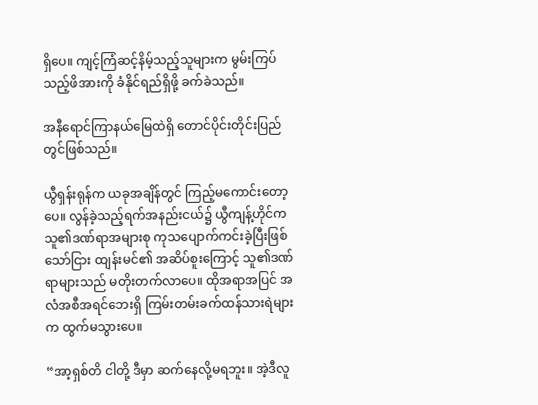ရှိပေ။ ကျင့်ကြံဆင့်နိမ့်သည့်သူများက မွမ်းကြပ်သည့်ဖိအားကို ခံနိုင်ရည်ရှိဖို့ ခက်ခဲသည်။

အနီရောင်ကြာနယ်မြေထဲရှိ တောင်ပိုင်းတိုင်းပြည်တွင်ဖြစ်သည်။

ယွီရှန်းရုန်က ယခုအချိန်တွင် ကြည့်မကောင်းတော့ပေ။ လွန်ခဲ့သည့်ရက်အနည်းငယ်၌ ယွီကျန့်ဟိုင်က သူ၏ဒဏ်ရာအများစု ကုသပျောက်ကင်းခဲ့ပြီးဖြစ်သော်ငြား ထျန်းမင်၏ အဆိပ်စူးကြောင့် သူ၏ဒဏ်ရာများသည် မတိုးတက်လာပေ။ ထိုအရာအပြင် အလံအစီအရင်ဘေးရှိ ကြမ်းတမ်းခက်ထန်သားရဲများက ထွက်မသွားပေ။

“အာ့ရှစ်တိ ငါတို့ ဒီမှာ ဆက်နေလို့မရဘူး။ အဲ့ဒီလူ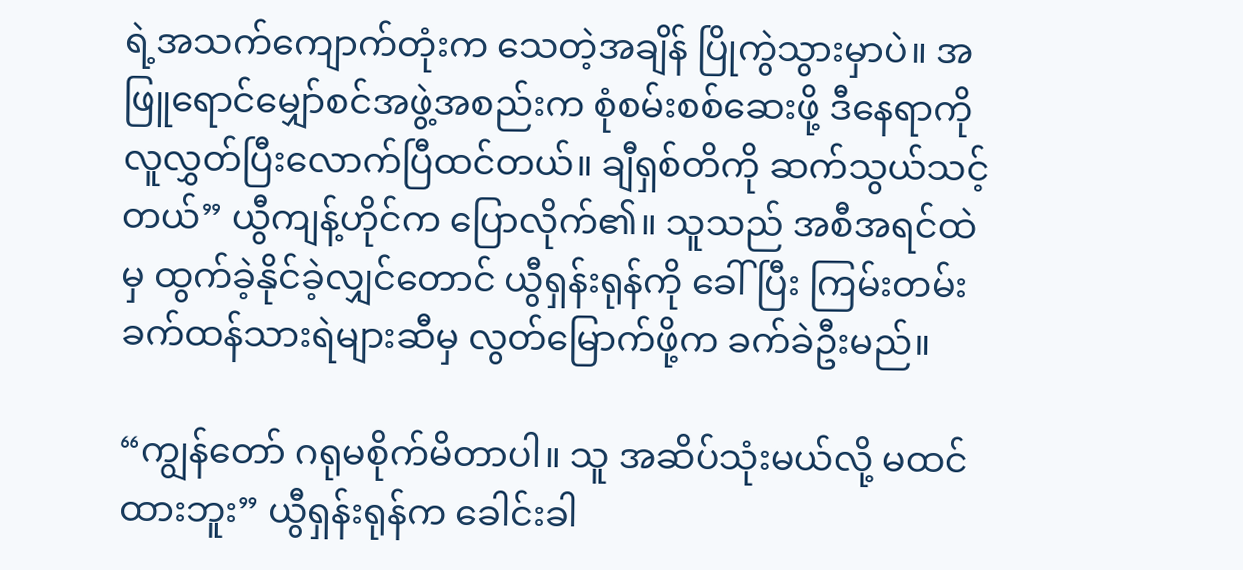ရဲ့အသက်ကျောက်တုံးက သေတဲ့အချိန် ပြိုကွဲသွားမှာပဲ။ အဖြူရောင်မျှော်စင်အဖွဲ့အစည်းက စုံစမ်းစစ်ဆေးဖို့ ဒီနေရာကို လူလွှတ်ပြီးလောက်ပြီထင်တယ်။ ချီရှစ်တိကို ဆက်သွယ်သင့်တယ်” ယွီကျန့်ဟိုင်က ပြောလိုက်၏။ သူသည် အစီအရင်ထဲမှ ထွက်ခဲ့နိုင်ခဲ့လျှင်တောင် ယွီရှန်းရုန်ကို ခေါ်ပြီး ကြမ်းတမ်းခက်ထန်သားရဲများဆီမှ လွတ်မြောက်ဖို့က ခက်ခဲဦးမည်။

“ကျွန်တော် ဂရုမစိုက်မိတာပါ။ သူ အဆိပ်သုံးမယ်လို့ မထင်ထားဘူး” ယွီရှန်းရုန်က ခေါင်းခါ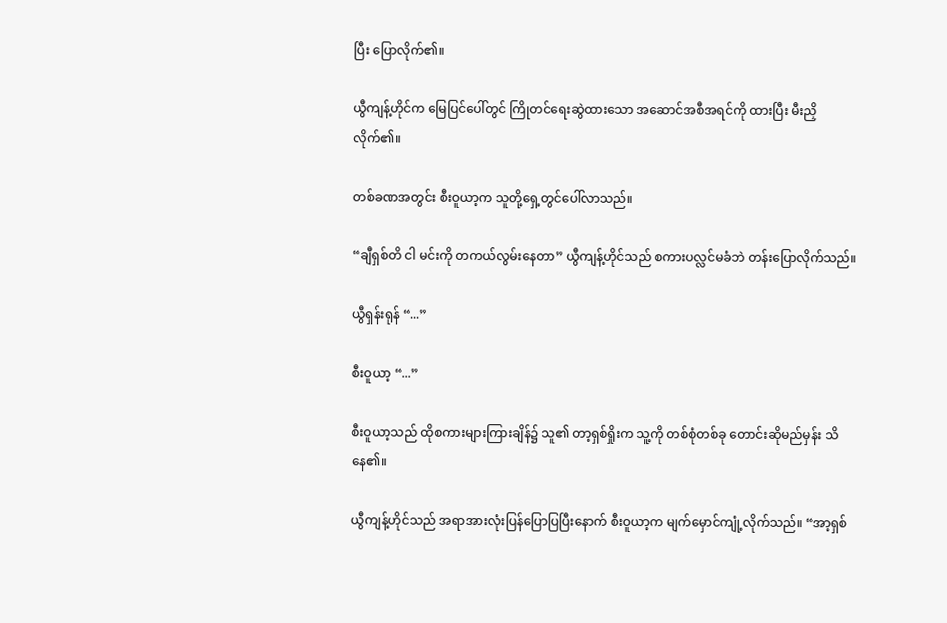ပြီး ပြောလိုက်၏။

ယွီကျန့်ဟိုင်က မြေပြင်ပေါ်တွင် ကြိုတင်ရေးဆွဲထားသော အဆောင်အစီအရင်ကို ထားပြီး မီးညှိလိုက်၏။

တစ်ခဏအတွင်း စီးဝူယာ့က သူတို့ရှေ့တွင်ပေါ်လာသည်။

“ချီရှစ်တိ ငါ မင်းကို တကယ်လွမ်းနေတာ” ယွီကျန့်ဟိုင်သည် စကားပလ္လင်မခံဘဲ တန်းပြောလိုက်သည်။

ယွီရှန်းရုန် “...”

စီးဝူယာ့ “...”

စီးဝူယာ့သည် ထိုစကားများကြားချိန်၌ သူ၏ တာ့ရှစ်ရှိုးက သူ့ကို တစ်စုံတစ်ခု တောင်းဆိုမည်မှန်း သိနေ၏။

ယွီကျန့်ဟိုင်သည် အရာအားလုံးပြန်ပြောပြပြီးနောက် စီးဝူယာ့က မျက်မှောင်ကျုံ့လိုက်သည်။ “အာ့ရှစ်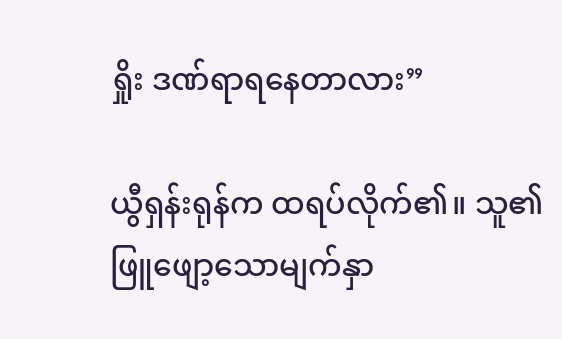ရှိုး ဒဏ်ရာရနေတာလား”

ယွီရှန်းရုန်က ထရပ်လိုက်၏။ သူ၏ဖြူဖျော့သောမျက်နှာ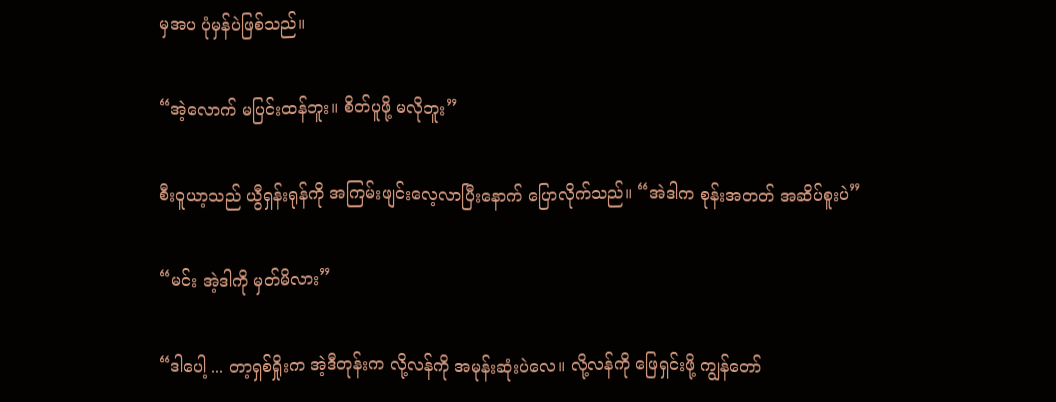မှအပ ပုံမှန်ပဲဖြစ်သည်။

“အဲ့လောက် မပြင်းထန်ဘူး။ စိတ်ပူဖို့ မလိုဘူး”

စီးဝူယာ့သည် ယွီရှန်းရုန်ကို အကြမ်းဖျင်းလေ့လာပြီးနောက် ပြောလိုက်သည်။ “အဲဒါက စုန်းအတတ် အဆိပ်စူးပဲ”

“မင်း အဲ့ဒါကို မှတ်မိလား”

“ဒါပေါ့ ... တာ့ရှစ်ရှိုးက အဲ့ဒီတုန်းက လို့လန်ကို အမုန်းဆုံးပဲလေ။ လို့လန်ကို ဖြေရှင်းဖို့ ကျွန်တော်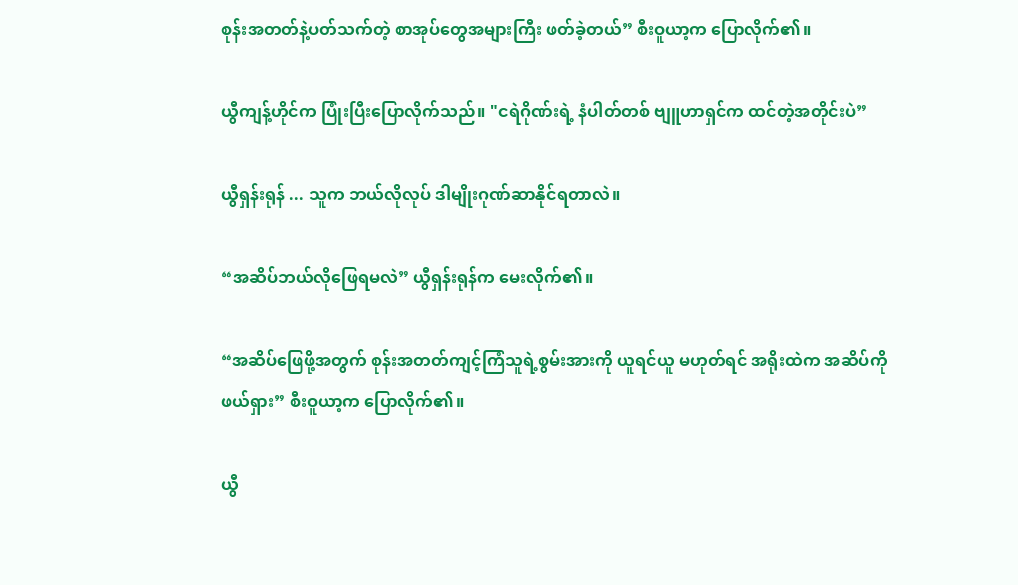စုန်းအတတ်နဲ့ပတ်သက်တဲ့ စာအုပ်တွေအများကြီး ဖတ်ခဲ့တယ်” စီးဝူယာ့က ပြောလိုက်၏။

ယွီကျန့်ဟိုင်က ပြုံးပြီးပြောလိုက်သည်။ "ငရဲဂိုဏ်းရဲ့ နံပါတ်တစ် ဗျူဟာရှင်က ထင်တဲ့အတိုင်းပဲ”

ယွီရှန်းရုန် ... သူက ဘယ်လိုလုပ် ဒါမျိုးဂုဏ်ဆာနိုင်ရတာလဲ။

“အဆိပ်ဘယ်လိုဖြေရမလဲ” ယွီရှန်းရုန်က မေးလိုက်၏။

“အဆိပ်ဖြေဖို့အတွက် စုန်းအတတ်ကျင့်ကြံသူရဲ့စွမ်းအားကို ယူရင်ယူ မဟုတ်ရင် အရိုးထဲက အဆိပ်ကို ဖယ်ရှား” စီးဝူယာ့က ပြောလိုက်၏။

ယွီ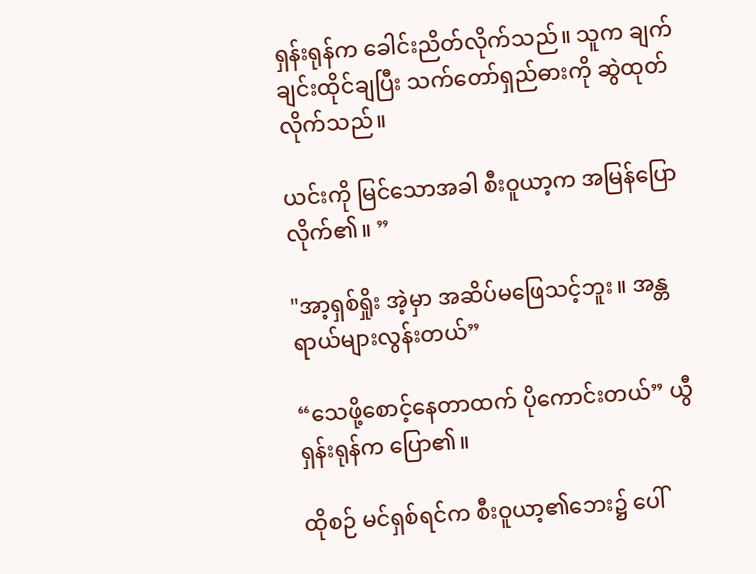ရှန်းရုန်က ခေါင်းညိတ်လိုက်သည်။ သူက ချက်ချင်းထိုင်ချပြီး သက်တော်ရှည်ဓားကို ဆွဲထုတ်လိုက်သည်။

ယင်းကို မြင်သောအခါ စီးဝူယာ့က အမြန်ပြောလိုက်၏။ ”

"အာ့ရှစ်ရှိုး အဲ့မှာ အဆိပ်မဖြေသင့်ဘူး။ အန္တရာယ်များလွန်းတယ်”

“သေဖို့စောင့်နေတာထက် ပိုကောင်းတယ်” ယွီရှန်းရုန်က ပြော၏။

ထိုစဉ် မင်ရှစ်ရင်က စီးဝူယာ့၏ဘေး၌ ပေါ်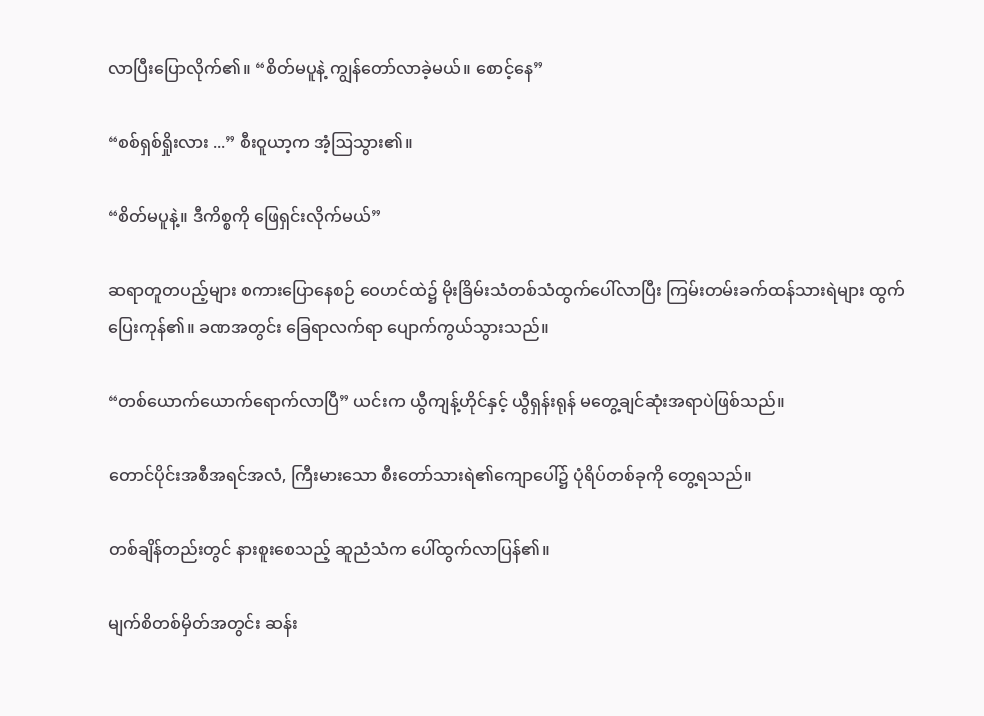လာပြီးပြောလိုက်၏။ “စိတ်မပူနဲ့ ကျွန်တော်လာခဲ့မယ်။ စောင့်နေ”

“စစ်ရှစ်ရှိုးလား ...” စီးဝူယာ့က အံ့ဩသွား၏။

“စိတ်မပူနဲ့။ ဒီကိစ္စကို ဖြေရှင်းလိုက်မယ်”

ဆရာတူတပည့်များ စကားပြောနေစဉ် ဝေဟင်ထဲ၌ မိုးခြိမ်းသံတစ်သံထွက်ပေါ်လာပြီး ကြမ်းတမ်းခက်ထန်သားရဲများ ထွက်ပြေးကုန်၏။ ခဏအတွင်း ခြေရာလက်ရာ ပျောက်ကွယ်သွားသည်။

“တစ်ယောက်ယောက်ရောက်လာပြီ” ယင်းက ယွီကျန့်ဟိုင်နှင့် ယွီရှန်းရုန် မတွေ့ချင်ဆုံးအရာပဲဖြစ်သည်။

တောင်ပိုင်းအစီအရင်အလံ, ကြီးမားသော စီးတော်သားရဲ၏ကျောပေါ်၌ ပုံရိပ်တစ်ခုကို တွေ့ရသည်။

တစ်ချိန်တည်းတွင် နားစူးစေသည့် ဆူညံသံက ပေါ်ထွက်လာပြန်၏။

မျက်စိတစ်မှိတ်အတွင်း ဆန်း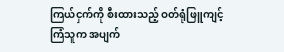ကြယ်ငှက်ကို စီးထားသည့် ဝတ်ရုံဖြူကျင့်ကြံသူက အပျက်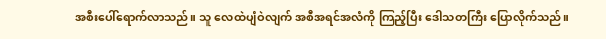အစီးပေါ်ရောက်လာသည်။ သူ လေထဲပျံဝဲလျက် အစီအရင်အလံကို ကြည့်ပြီး ဒေါသတကြီး ပြောလိုက်သည်။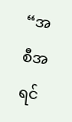“အစီအရင်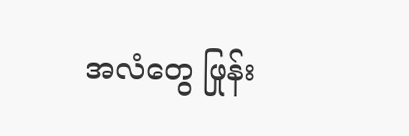အလံတွေ ဖြုန်း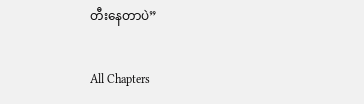တီးနေတာပဲ”

All Chapters